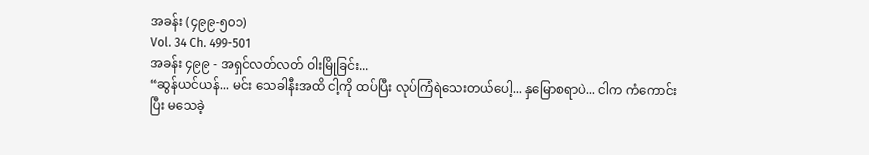အခန်း (၄၉၉-၅၀၁)
Vol. 34 Ch. 499-501
အခန်း ၄၉၉ - အရှင်လတ်လတ် ဝါးမြိုခြင်း...
“ဆွန်ယင်ယန်... မင်း သေခါနီးအထိ ငါ့ကို ထပ်ပြီး လုပ်ကြံရဲသေးတယ်ပေါ့... နှမြောစရာပဲ... ငါက ကံကောင်းပြီး မသေခဲ့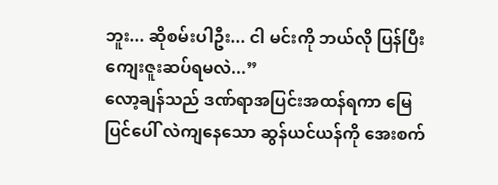ဘူး... ဆိုစမ်းပါဦး... ငါ မင်းကို ဘယ်လို ပြန်ပြီး ကျေးဇူးဆပ်ရမလဲ...”
လော့ချန်သည် ဒဏ်ရာအပြင်းအထန်ရကာ မြေပြင်ပေါ် လဲကျနေသော ဆွန်ယင်ယန်ကို အေးစက်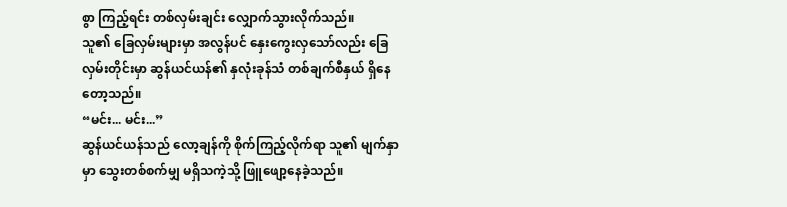စွာ ကြည့်ရင်း တစ်လှမ်းချင်း လျှောက်သွားလိုက်သည်။
သူ၏ ခြေလှမ်းများမှာ အလွန်ပင် နှေးကွေးလှသော်လည်း ခြေလှမ်းတိုင်းမှာ ဆွန်ယင်ယန်၏ နှလုံးခုန်သံ တစ်ချက်စီနှယ် ရှိနေတော့သည်။
“မင်း... မင်း...”
ဆွန်ယင်ယန်သည် လော့ချန်ကို စိုက်ကြည့်လိုက်ရာ သူ၏ မျက်နှာမှာ သွေးတစ်စက်မျှ မရှိသကဲ့သို့ ဖြူဖျော့နေခဲ့သည်။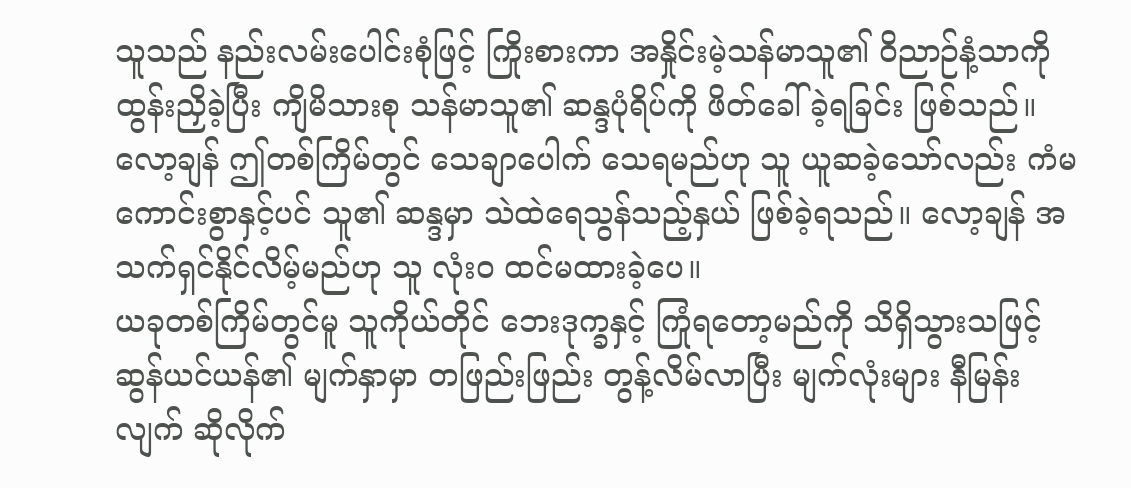သူသည် နည်းလမ်းပေါင်းစုံဖြင့် ကြိုးစားကာ အနှိုင်းမဲ့သန်မာသူ၏ ဝိညာဉ်နံ့သာကို ထွန်းညှိခဲ့ပြီး ကျိမိသားစု သန်မာသူ၏ ဆန္ဒပုံရိပ်ကို ဖိတ်ခေါ်ခဲ့ရခြင်း ဖြစ်သည်။
လော့ချန် ဤတစ်ကြိမ်တွင် သေချာပေါက် သေရမည်ဟု သူ ယူဆခဲ့သော်လည်း ကံမကောင်းစွာနှင့်ပင် သူ၏ ဆန္ဒမှာ သဲထဲရေသွန်သည့်နှယ် ဖြစ်ခဲ့ရသည်။ လော့ချန် အသက်ရှင်နိုင်လိမ့်မည်ဟု သူ လုံးဝ ထင်မထားခဲ့ပေ။
ယခုတစ်ကြိမ်တွင်မူ သူကိုယ်တိုင် ဘေးဒုက္ခနှင့် ကြုံရတော့မည်ကို သိရှိသွားသဖြင့် ဆွန်ယင်ယန်၏ မျက်နှာမှာ တဖြည်းဖြည်း တွန့်လိမ်လာပြီး မျက်လုံးများ နီမြန်းလျက် ဆိုလိုက်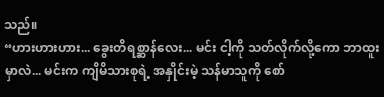သည်။
“ဟားဟားဟား... ခွေးတိရစ္ဆာန်လေး... မင်း ငါ့ကို သတ်လိုက်လို့ကော ဘာထူးမှာလဲ... မင်းက ကျိမိသားစုရဲ့ အနှိုင်းမဲ့ သန်မာသူကို စော်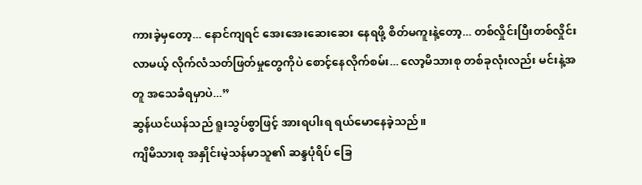ကားခဲ့မှတော့... နောင်ကျရင် အေးအေးဆေးဆေး နေရဖို့ စိတ်မကူးနဲ့တော့... တစ်လှိုင်းပြီးတစ်လှိုင်း လာမယ့် လိုက်လံသတ်ဖြတ်မှုတွေကိုပဲ စောင့်နေလိုက်စမ်း... လော့မိသားစု တစ်ခုလုံးလည်း မင်းနဲ့အတူ အသေခံရမှာပဲ...”
ဆွန်ယင်ယန်သည် ရူးသွပ်စွာဖြင့် အားရပါးရ ရယ်မောနေခဲ့သည်။
ကျိမိသားစု အနှိုင်းမဲ့သန်မာသူ၏ ဆန္ဒပုံရိပ် ခြေ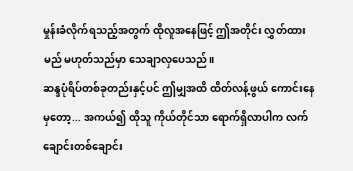မှုန်းခံလိုက်ရသည့်အတွက် ထိုလူအနေဖြင့် ဤအတိုင်း လွှတ်ထားမည် မဟုတ်သည်မှာ သေချာလှပေသည်။
ဆန္ဒပုံရိပ်တစ်ခုတည်းနှင့်ပင် ဤမျှအထိ ထိတ်လန့်ဖွယ် ကောင်းနေမှတော့... အကယ်၍ ထိုသူ ကိုယ်တိုင်သာ ရောက်ရှိလာပါက လက်ချောင်းတစ်ချောင်း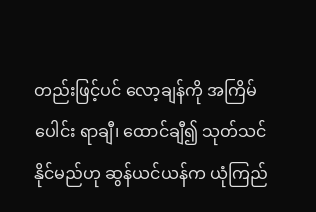တည်းဖြင့်ပင် လော့ချန်ကို အကြိမ်ပေါင်း ရာချီ၊ ထောင်ချီ၍ သုတ်သင်နိုင်မည်ဟု ဆွန်ယင်ယန်က ယုံကြည်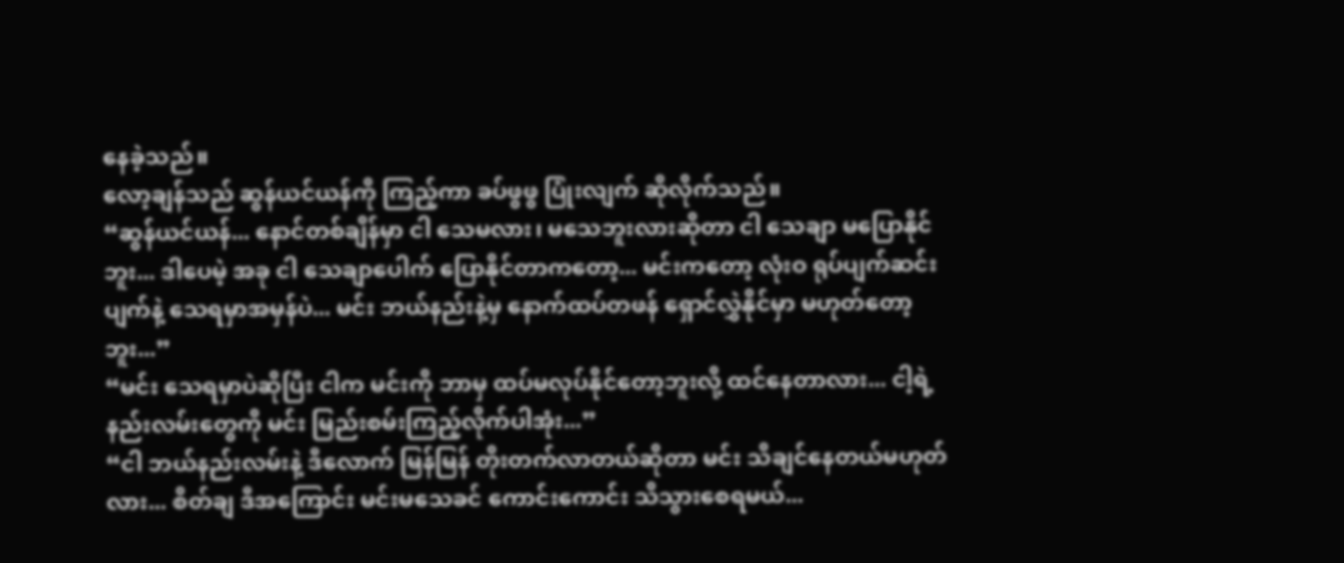နေခဲ့သည်။
လော့ချန်သည် ဆွန်ယင်ယန်ကို ကြည့်ကာ ခပ်ဖွဖွ ပြုံးလျက် ဆိုလိုက်သည်။
“ဆွန်ယင်ယန်... နောင်တစ်ချိန်မှာ ငါ သေမလား၊ မသေဘူးလားဆိုတာ ငါ သေချာ မပြောနိုင်ဘူး... ဒါပေမဲ့ အခု ငါ သေချာပေါက် ပြောနိုင်တာကတော့... မင်းကတော့ လုံးဝ ရုပ်ပျက်ဆင်းပျက်နဲ့ သေရမှာအမှန်ပဲ... မင်း ဘယ်နည်းနဲ့မှ နောက်ထပ်တဖန် ရှောင်လွှဲနိုင်မှာ မဟုတ်တော့ဘူး...”
“မင်း သေရမှာပဲဆိုပြီး ငါက မင်းကို ဘာမှ ထပ်မလုပ်နိုင်တော့ဘူးလို့ ထင်နေတာလား... ငါ့ရဲ့ နည်းလမ်းတွေကို မင်း မြည်းစမ်းကြည့်လိုက်ပါအုံး...”
“ငါ ဘယ်နည်းလမ်းနဲ့ ဒီလောက် မြန်မြန် တိုးတက်လာတယ်ဆိုတာ မင်း သိချင်နေတယ်မဟုတ်လား... စိတ်ချ ဒီအကြောင်း မင်းမသေခင် ကောင်းကောင်း သိသွားစေရမယ်...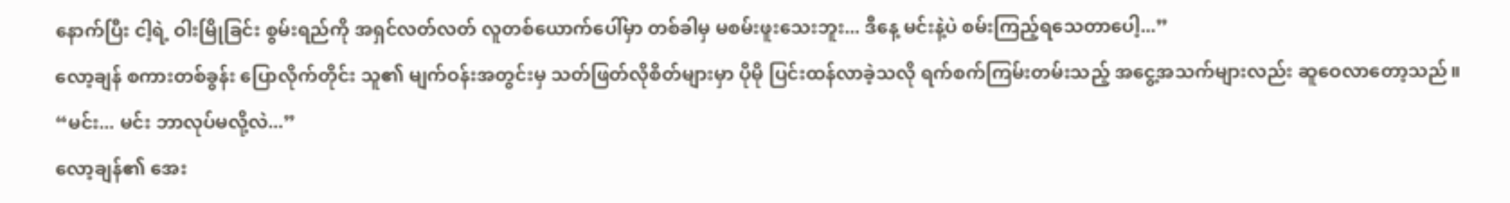နောက်ပြီး ငါ့ရဲ့ ဝါးမြိုခြင်း စွမ်းရည်ကို အရှင်လတ်လတ် လူတစ်ယောက်ပေါ်မှာ တစ်ခါမှ မစမ်းဖူးသေးဘူး... ဒီနေ့ မင်းနဲ့ပဲ စမ်းကြည့်ရသေတာပေါ့...”
လော့ချန် စကားတစ်ခွန်း ပြောလိုက်တိုင်း သူ၏ မျက်ဝန်းအတွင်းမှ သတ်ဖြတ်လိုစိတ်များမှာ ပိုမို ပြင်းထန်လာခဲ့သလို ရက်စက်ကြမ်းတမ်းသည့် အငွေ့အသက်များလည်း ဆူဝေလာတော့သည်။
“မင်း... မင်း ဘာလုပ်မလို့လဲ...”
လော့ချန်၏ အေး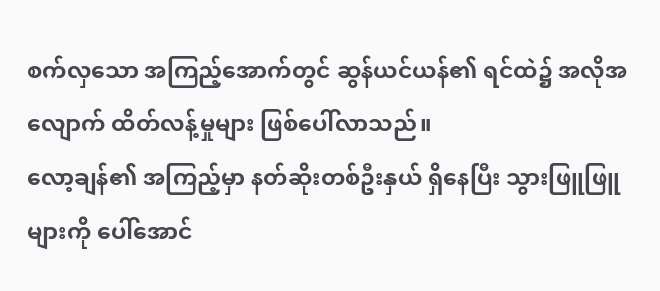စက်လှသော အကြည့်အောက်တွင် ဆွန်ယင်ယန်၏ ရင်ထဲ၌ အလိုအလျောက် ထိတ်လန့်မှုများ ဖြစ်ပေါ်လာသည်။
လော့ချန်၏ အကြည့်မှာ နတ်ဆိုးတစ်ဦးနှယ် ရှိနေပြီး သွားဖြူဖြူများကို ပေါ်အောင်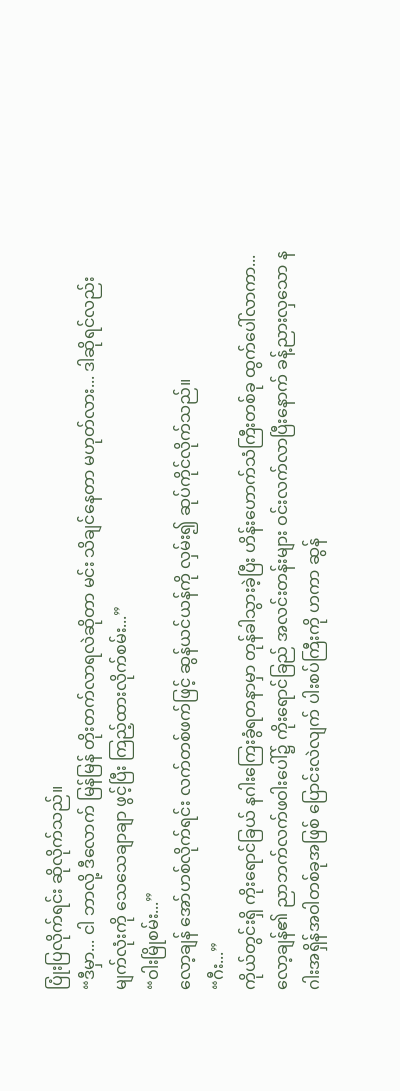ပြုံးပြလိုက်ရင်း ဆိုလိုက်သည်။
“ဒီမှာ... ငါ ဘာလို့ ဒီလောက် မြန်မြန် တိုးတက်လာရလဲဆိုတာ မင်း သိချင်နေတာ မဟုတ်လား... ဒါဆိုရင်လည်း မျက်လုံးကို သေသေချာချာ ဖွင့်ပြီး ကြည့်ထားလိုက်စမ်း...”
“ဝါးမြိုစမ်း...”
လော့ချန် အော်ဟစ်လိုက်ရင်း လက်တစ်ဖက်ဖြင့် ဆွန်ယင်ယန်ကို လှမ်း၍ ဆုပ်ကိုင်လိုက်သည်။
“ဂီး...”
ကိုယ်တွင်းရှိ ကိုးရောင်ခြယ် နဂါးကြေးခွံရတနာမှာ တုန်ခါသွားခဲ့ပြီး ဟိန်းဟောက်သံကြီးတစ်ခု ထွက်ပေါ်လာကာ... လော့ချန်၏ ညာဘက်လက်ဖဝါးပေါ်၌ ကိုးရောင်ခြည် အလင်းတန်းများ ဝင်းလက်လာပြီးနောက် ခန့်ညားလှသော နဂါးအရှိန်အဝါတစ်ခုအဖြစ် ပြောင်းလဲလျက် ပါးစပ်ကြီးကို ဟကာ ဆွန်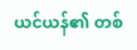ယင်ယန်၏ တစ်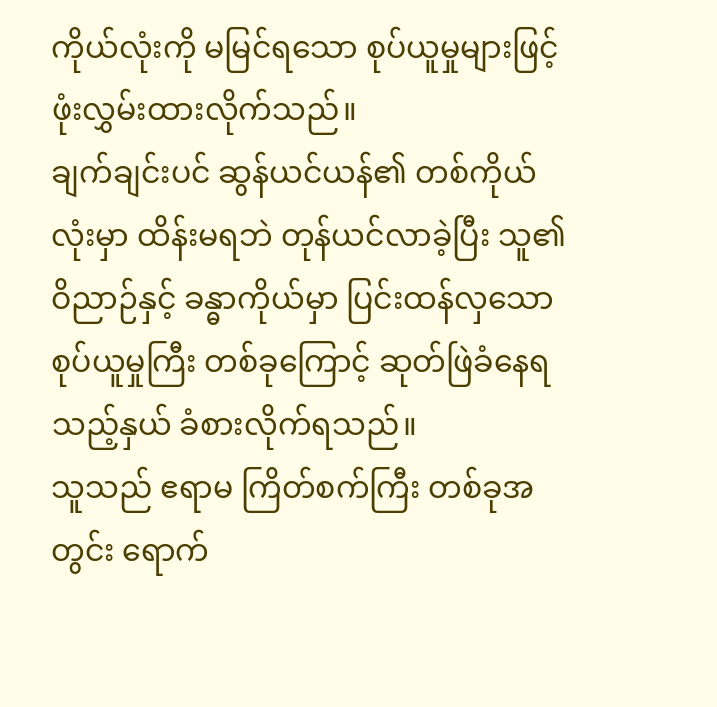ကိုယ်လုံးကို မမြင်ရသော စုပ်ယူမှုများဖြင့် ဖုံးလွှမ်းထားလိုက်သည်။
ချက်ချင်းပင် ဆွန်ယင်ယန်၏ တစ်ကိုယ်လုံးမှာ ထိန်းမရဘဲ တုန်ယင်လာခဲ့ပြီး သူ၏ ဝိညာဉ်နှင့် ခန္ဓာကိုယ်မှာ ပြင်းထန်လှသော စုပ်ယူမှုကြီး တစ်ခုကြောင့် ဆုတ်ဖြဲခံနေရသည့်နှယ် ခံစားလိုက်ရသည်။
သူသည် ဧရာမ ကြိတ်စက်ကြီး တစ်ခုအတွင်း ရောက်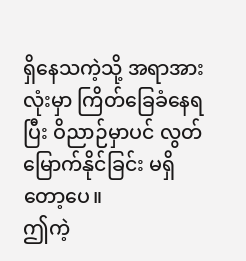ရှိနေသကဲ့သို့ အရာအားလုံးမှာ ကြိတ်ခြေခံနေရပြီး ဝိညာဉ်မှာပင် လွတ်မြောက်နိုင်ခြင်း မရှိတော့ပေ။
ဤကဲ့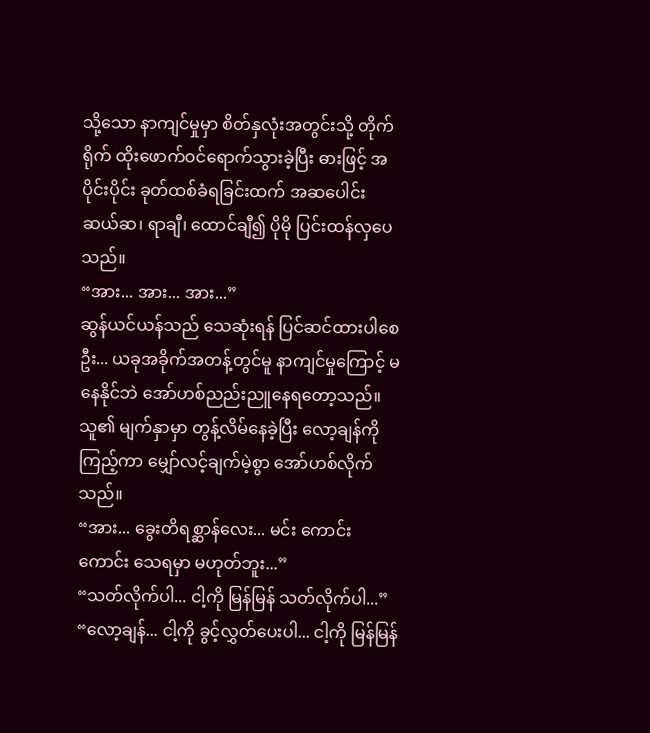သို့သော နာကျင်မှုမှာ စိတ်နှလုံးအတွင်းသို့ တိုက်ရိုက် ထိုးဖောက်ဝင်ရောက်သွားခဲ့ပြီး ဓားဖြင့် အပိုင်းပိုင်း ခုတ်ထစ်ခံရခြင်းထက် အဆပေါင်း ဆယ်ဆ၊ ရာချီ၊ ထောင်ချီ၍ ပိုမို ပြင်းထန်လှပေသည်။
“အား... အား... အား...”
ဆွန်ယင်ယန်သည် သေဆုံးရန် ပြင်ဆင်ထားပါစေဦး... ယခုအခိုက်အတန့်တွင်မူ နာကျင်မှုကြောင့် မနေနိုင်ဘဲ အော်ဟစ်ညည်းညူနေရတော့သည်။ သူ၏ မျက်နှာမှာ တွန့်လိမ်နေခဲ့ပြီး လော့ချန်ကို ကြည့်ကာ မျှော်လင့်ချက်မဲ့စွာ အော်ဟစ်လိုက်သည်။
“အား... ခွေးတိရစ္ဆာန်လေး... မင်း ကောင်းကောင်း သေရမှာ မဟုတ်ဘူး...”
“သတ်လိုက်ပါ... ငါ့ကို မြန်မြန် သတ်လိုက်ပါ...”
“လော့ချန်... ငါ့ကို ခွင့်လွှတ်ပေးပါ... ငါ့ကို မြန်မြန်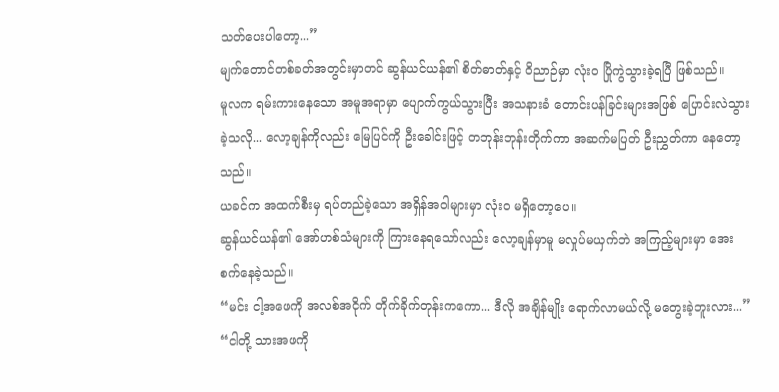သတ်ပေးပါတော့...”
မျက်တောင်တစ်ခတ်အတွင်းမှာတင် ဆွန်ယင်ယန်၏ စိတ်ဓာတ်နှင့် ဝိညာဉ်မှာ လုံးဝ ပြိုကွဲသွားခဲ့ရပြီ ဖြစ်သည်။
မူလက ရမ်းကားနေသော အမူအရာမှာ ပျောက်ကွယ်သွားပြီး အသနားခံ တောင်းပန်ခြင်းများအဖြစ် ပြောင်းလဲသွားခဲ့သလို... လော့ချန်ကိုလည်း မြေပြင်ကို ဦးခေါင်းဖြင့် တဘုန်းဘုန်းတိုက်ကာ အဆက်မပြတ် ဦးညွှတ်ကာ နေတော့သည်။
ယခင်က အထက်စီးမှ ရပ်တည်ခဲ့သော အရှိန်အဝါများမှာ လုံးဝ မရှိတော့ပေ။
ဆွန်ယင်ယန်၏ အော်ဟစ်သံများကို ကြားနေရသော်လည်း လော့ချန်မှာမူ မလှုပ်မယှက်ဘဲ အကြည့်များမှာ အေးစက်နေခဲ့သည်။
“မင်း ငါ့အဖေကို အလစ်အငိုက် တိုက်ခိုက်တုန်းကကော... ဒီလို အချိန်မျိုး ရောက်လာမယ်လို့ မတွေးခဲ့ဘူးလား...”
“ငါတို့ သားအဖကို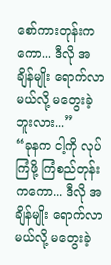စော်ကားတုန်းကကော... ဒီလို အချိန်မျိုး ရောက်လာမယ်လို့ မတွေးခဲ့ဘူးလား...”
“ခုနက ငါ့ကို လုပ်ကြံဖို့ ကြံစည်တုန်းကကော... ဒီလို အချိန်မျိုး ရောက်လာမယ်လို့ မတွေးခဲ့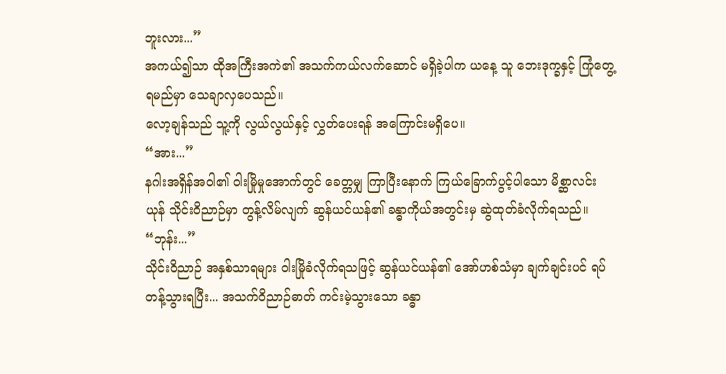ဘူးလား...”
အကယ်၍သာ ထိုအကြီးအကဲ၏ အသက်ကယ်လက်ဆောင် မရှိခဲ့ပါက ယနေ့ သူ ဘေးဒုက္ခနှင့် ကြုံတွေ့ရမည်မှာ သေချာလှပေသည်။
လော့ချန်သည် သူ့ကို လွယ်လွယ်နှင့် လွှတ်ပေးရန် အကြောင်းမရှိပေ။
“အား...”
နဂါးအရှိန်အဝါ၏ ဝါးမြိုမှုအောက်တွင် ခေတ္တမျှ ကြာပြီးနောက် ကြယ်ခြောက်ပွင့်ပါသော မိစ္ဆာလင်းယုန် သိုင်းဝိညာဉ်မှာ တွန့်လိမ်လျက် ဆွန်ယင်ယန်၏ ခန္ဓာကိုယ်အတွင်းမှ ဆွဲထုတ်ခံလိုက်ရသည်။
“ဘုန်း...”
သိုင်းဝိညာဉ် အနှစ်သာရများ ဝါးမြိုခံလိုက်ရသဖြင့် ဆွန်ယင်ယန်၏ အော်ဟစ်သံမှာ ချက်ချင်းပင် ရပ်တန့်သွားရပြီး... အသက်ဝိညာဉ်ဓာတ် ကင်းမဲ့သွားသော ခန္ဓာ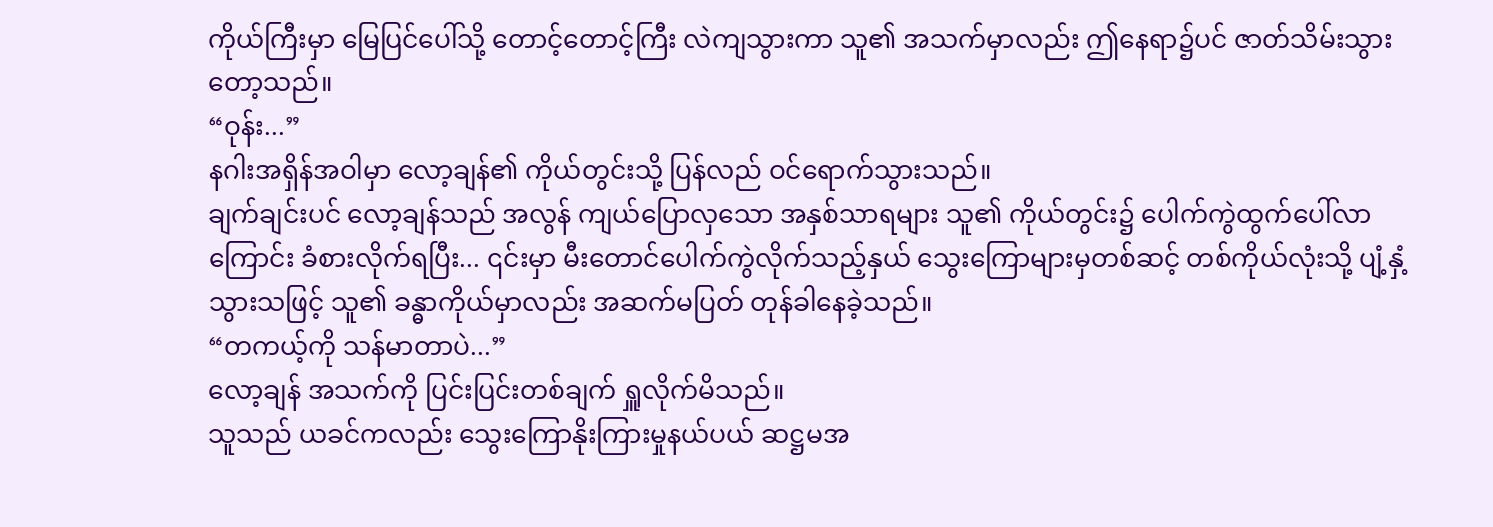ကိုယ်ကြီးမှာ မြေပြင်ပေါ်သို့ တောင့်တောင့်ကြီး လဲကျသွားကာ သူ၏ အသက်မှာလည်း ဤနေရာ၌ပင် ဇာတ်သိမ်းသွားတော့သည်။
“ဝုန်း...”
နဂါးအရှိန်အဝါမှာ လော့ချန်၏ ကိုယ်တွင်းသို့ ပြန်လည် ဝင်ရောက်သွားသည်။
ချက်ချင်းပင် လော့ချန်သည် အလွန် ကျယ်ပြောလှသော အနှစ်သာရများ သူ၏ ကိုယ်တွင်း၌ ပေါက်ကွဲထွက်ပေါ်လာကြောင်း ခံစားလိုက်ရပြီး... ၎င်းမှာ မီးတောင်ပေါက်ကွဲလိုက်သည့်နှယ် သွေးကြောများမှတစ်ဆင့် တစ်ကိုယ်လုံးသို့ ပျံ့နှံ့သွားသဖြင့် သူ၏ ခန္ဓာကိုယ်မှာလည်း အဆက်မပြတ် တုန်ခါနေခဲ့သည်။
“တကယ့်ကို သန်မာတာပဲ...”
လော့ချန် အသက်ကို ပြင်းပြင်းတစ်ချက် ရှူလိုက်မိသည်။
သူသည် ယခင်ကလည်း သွေးကြောနိုးကြားမှုနယ်ပယ် ဆဋ္ဌမအ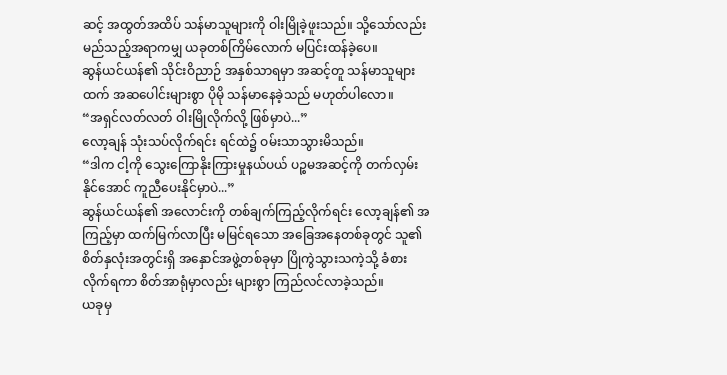ဆင့် အထွတ်အထိပ် သန်မာသူများကို ဝါးမြိုခဲ့ဖူးသည်။ သို့သော်လည်း မည်သည့်အရာကမျှ ယခုတစ်ကြိမ်လောက် မပြင်းထန်ခဲ့ပေ။
ဆွန်ယင်ယန်၏ သိုင်းဝိညာဉ် အနှစ်သာရမှာ အဆင့်တူ သန်မာသူများထက် အဆပေါင်းများစွာ ပိုမို သန်မာနေခဲ့သည် မဟုတ်ပါလော။
“အရှင်လတ်လတ် ဝါးမြိုလိုက်လို့ ဖြစ်မှာပဲ...”
လော့ချန် သုံးသပ်လိုက်ရင်း ရင်ထဲ၌ ဝမ်းသာသွားမိသည်။
“ဒါက ငါ့ကို သွေးကြောနိုးကြားမှုနယ်ပယ် ပဉ္စမအဆင့်ကို တက်လှမ်းနိုင်အောင် ကူညီပေးနိုင်မှာပဲ...”
ဆွန်ယင်ယန်၏ အလောင်းကို တစ်ချက်ကြည့်လိုက်ရင်း လော့ချန်၏ အကြည့်မှာ ထက်မြက်လာပြီး မမြင်ရသော အခြေအနေတစ်ခုတွင် သူ၏ စိတ်နှလုံးအတွင်းရှိ အနှောင်အဖွဲ့တစ်ခုမှာ ပြိုကွဲသွားသကဲ့သို့ ခံစားလိုက်ရကာ စိတ်အာရုံမှာလည်း များစွာ ကြည်လင်လာခဲ့သည်။
ယခုမှ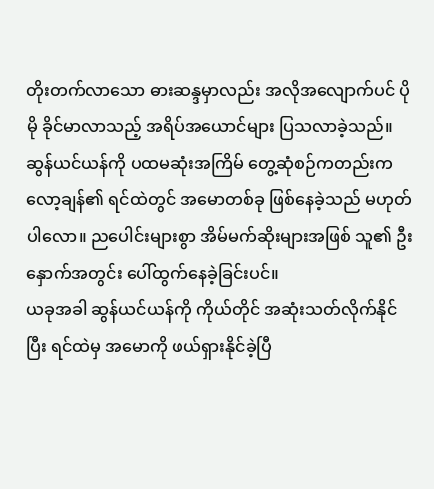တိုးတက်လာသော ဓားဆန္ဒမှာလည်း အလိုအလျောက်ပင် ပိုမို ခိုင်မာလာသည့် အရိပ်အယောင်များ ပြသလာခဲ့သည်။
ဆွန်ယင်ယန်ကို ပထမဆုံးအကြိမ် တွေ့ဆုံစဉ်ကတည်းက လော့ချန်၏ ရင်ထဲတွင် အမောတစ်ခု ဖြစ်နေခဲ့သည် မဟုတ်ပါလော။ ညပေါင်းများစွာ အိမ်မက်ဆိုးများအဖြစ် သူ၏ ဦးနှောက်အတွင်း ပေါ်ထွက်နေခဲ့ခြင်းပင်။
ယခုအခါ ဆွန်ယင်ယန်ကို ကိုယ်တိုင် အဆုံးသတ်လိုက်နိုင်ပြီး ရင်ထဲမှ အမောကို ဖယ်ရှားနိုင်ခဲ့ပြီ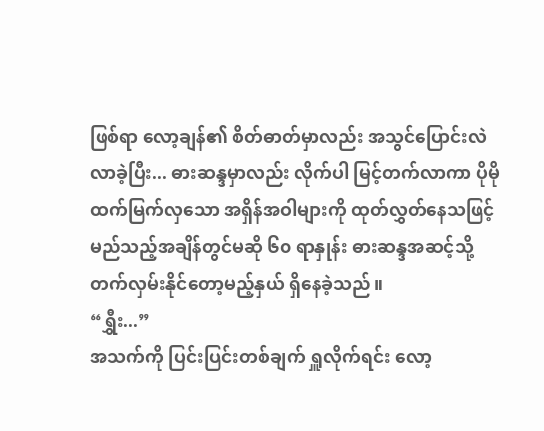ဖြစ်ရာ လော့ချန်၏ စိတ်ဓာတ်မှာလည်း အသွင်ပြောင်းလဲလာခဲ့ပြီး... ဓားဆန္ဒမှာလည်း လိုက်ပါ မြင့်တက်လာကာ ပိုမို ထက်မြက်လှသော အရှိန်အဝါများကို ထုတ်လွှတ်နေသဖြင့် မည်သည့်အချိန်တွင်မဆို ၆၀ ရာနှုန်း ဓားဆန္ဒအဆင့်သို့ တက်လှမ်းနိုင်တော့မည့်နှယ် ရှိနေခဲ့သည်။
“ရွှီး...”
အသက်ကို ပြင်းပြင်းတစ်ချက် ရှူလိုက်ရင်း လော့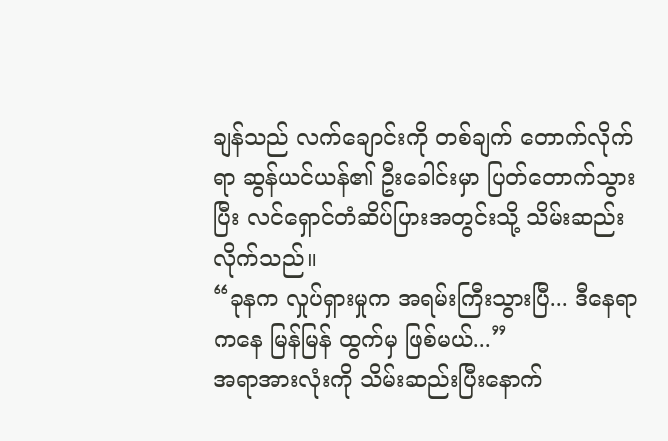ချန်သည် လက်ချောင်းကို တစ်ချက် တောက်လိုက်ရာ ဆွန်ယင်ယန်၏ ဦးခေါင်းမှာ ပြတ်တောက်သွားပြီး လင်ရှောင်တံဆိပ်ပြားအတွင်းသို့ သိမ်းဆည်းလိုက်သည်။
“ခုနက လှုပ်ရှားမှုက အရမ်းကြီးသွားပြီ... ဒီနေရာကနေ မြန်မြန် ထွက်မှ ဖြစ်မယ်...”
အရာအားလုံးကို သိမ်းဆည်းပြီးနောက်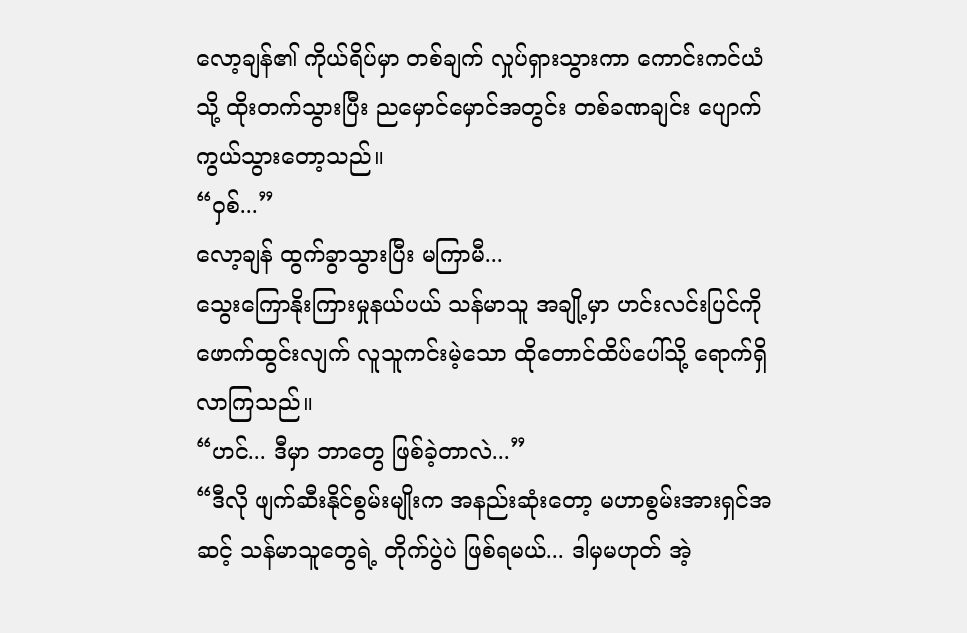လော့ချန်၏ ကိုယ်ရိပ်မှာ တစ်ချက် လှုပ်ရှားသွားကာ ကောင်းကင်ယံသို့ ထိုးတက်သွားပြီး ညမှောင်မှောင်အတွင်း တစ်ခဏချင်း ပျောက်ကွယ်သွားတော့သည်။
“ဝှစ်...”
လော့ချန် ထွက်ခွာသွားပြီး မကြာမီ...
သွေးကြောနိုးကြားမှုနယ်ပယ် သန်မာသူ အချို့မှာ ဟင်းလင်းပြင်ကို ဖောက်ထွင်းလျက် လူသူကင်းမဲ့သော ထိုတောင်ထိပ်ပေါ်သို့ ရောက်ရှိလာကြသည်။
“ဟင်... ဒီမှာ ဘာတွေ ဖြစ်ခဲ့တာလဲ...”
“ဒီလို ဖျက်ဆီးနိုင်စွမ်းမျိုးက အနည်းဆုံးတော့ မဟာစွမ်းအားရှင်အဆင့် သန်မာသူတွေရဲ့ တိုက်ပွဲပဲ ဖြစ်ရမယ်... ဒါမှမဟုတ် အဲ့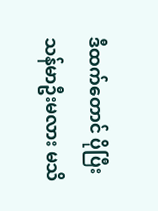ဒီထက်တောင် ပိုပြီး သန်မာဦးမလား မသိ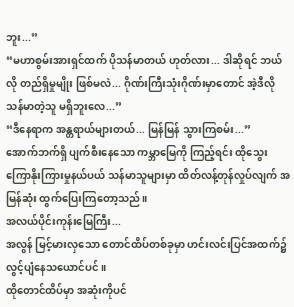ဘူး...”
“မဟာစွမ်းအားရှင်ထက် ပိုသန်မာတယ် ဟုတ်လား... ဒါဆိုရင် ဘယ်လို တည်ရှိမှုမျိုး ဖြစ်မလဲ... ဂိုဏ်းကြီးသုံးဂိုဏ်းမှာတောင် အဲ့ဒီလို သန်မာတဲ့သူ မရှိဘူးလေ...”
“ဒီနေရာက အန္တရာယ်များတယ်... မြန်မြန် သွားကြစမ်း...”
အောက်ဘက်ရှိ ပျက်စီးနေသော ကမ္ဘာမြေကို ကြည့်ရင်း ထိုသွေးကြောနိုးကြားမှုနယ်ပယ် သန်မာသူများမှာ ထိတ်လန့်တုန်လှုပ်လျက် အမြန်ဆုံး ထွက်ပြေးကြတော့သည်။
အလယ်ပိုင်းကုန်းမြေကြီး...
အလွန် မြင့်မားလှသော တောင်ထိပ်တစ်ခုမှာ ဟင်းလင်းပြင်အထက်၌ လွင့်ပျံနေသယောင်ပင်။
ထိုတောင်ထိပ်မှာ အဆုံးကိုပင်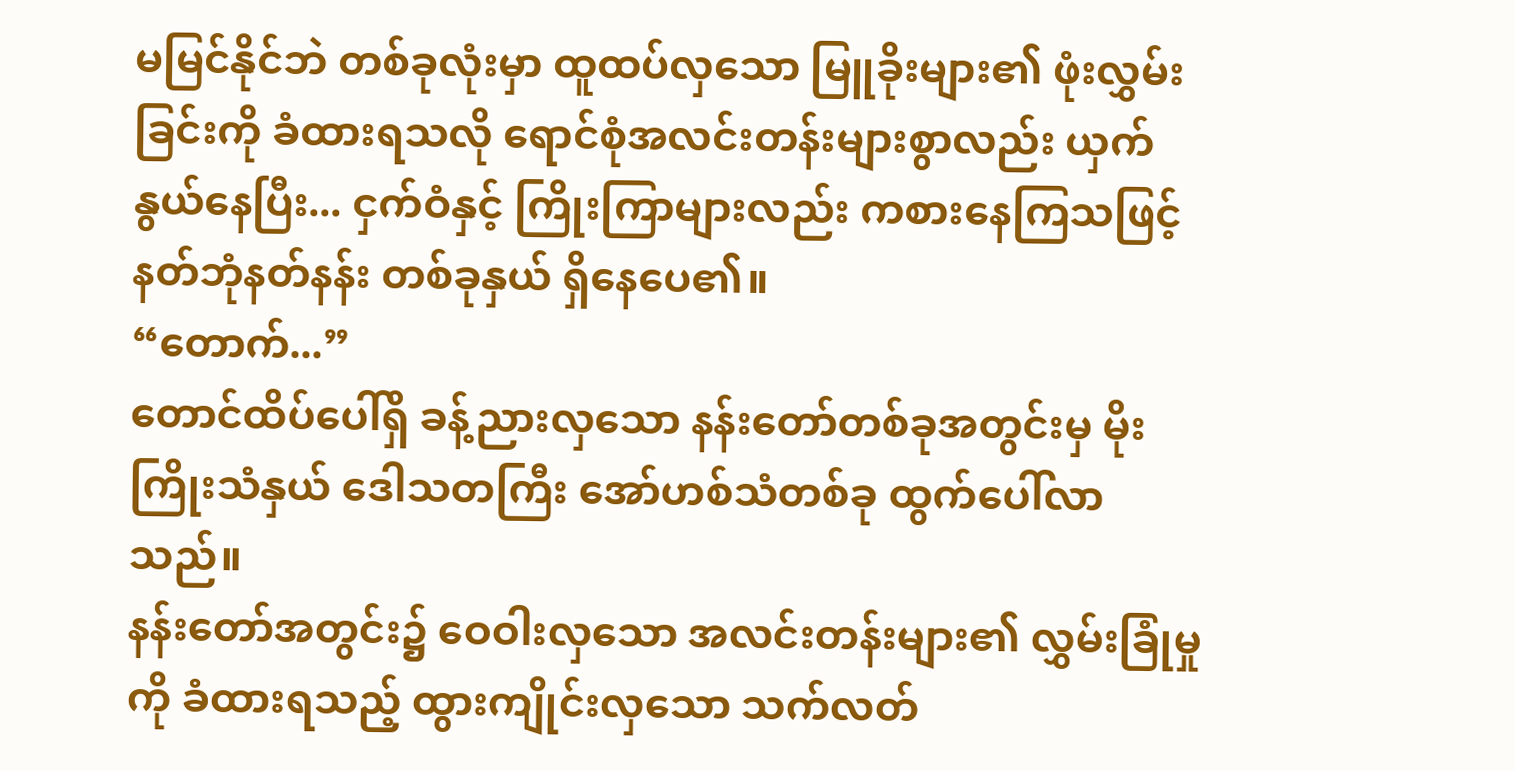မမြင်နိုင်ဘဲ တစ်ခုလုံးမှာ ထူထပ်လှသော မြူခိုးများ၏ ဖုံးလွှမ်းခြင်းကို ခံထားရသလို ရောင်စုံအလင်းတန်းများစွာလည်း ယှက်နွယ်နေပြီး... ငှက်ဝံနှင့် ကြိုးကြာများလည်း ကစားနေကြသဖြင့် နတ်ဘုံနတ်နန်း တစ်ခုနှယ် ရှိနေပေ၏။
“တောက်...”
တောင်ထိပ်ပေါ်ရှိ ခန့်ညားလှသော နန်းတော်တစ်ခုအတွင်းမှ မိုးကြိုးသံနှယ် ဒေါသတကြီး အော်ဟစ်သံတစ်ခု ထွက်ပေါ်လာသည်။
နန်းတော်အတွင်း၌ ဝေဝါးလှသော အလင်းတန်းများ၏ လွှမ်းခြုံမှုကို ခံထားရသည့် ထွားကျိုင်းလှသော သက်လတ်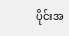ပိုင်းအ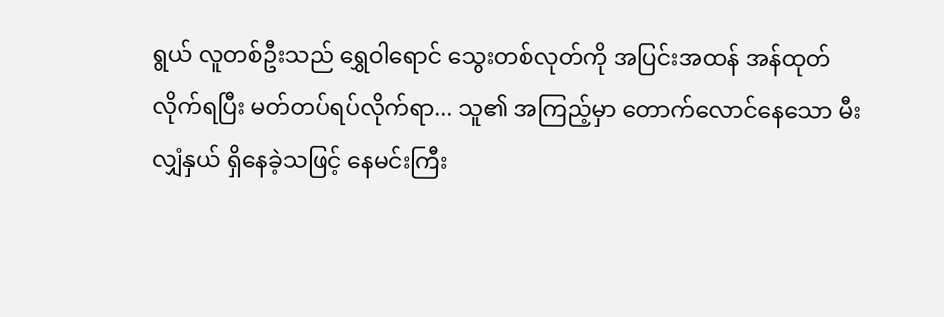ရွယ် လူတစ်ဦးသည် ရွှေဝါရောင် သွေးတစ်လုတ်ကို အပြင်းအထန် အန်ထုတ်လိုက်ရပြီး မတ်တပ်ရပ်လိုက်ရာ... သူ၏ အကြည့်မှာ တောက်လောင်နေသော မီးလျှံနှယ် ရှိနေခဲ့သဖြင့် နေမင်းကြီး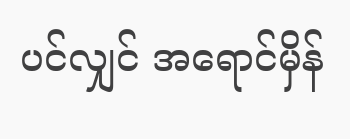ပင်လျှင် အရောင်မှိန်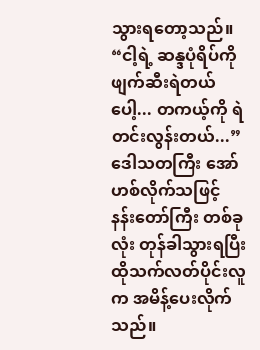သွားရတော့သည်။
“ငါ့ရဲ့ ဆန္ဒပုံရိပ်ကို ဖျက်ဆီးရဲတယ်ပေါ့... တကယ့်ကို ရဲတင်းလွန်းတယ်...”
ဒေါသတကြီး အော်ဟစ်လိုက်သဖြင့် နန်းတော်ကြီး တစ်ခုလုံး တုန်ခါသွားရပြီး ထိုသက်လတ်ပိုင်းလူက အမိန့်ပေးလိုက်သည်။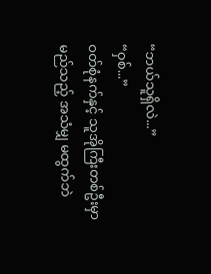“ဘယ်သူရှိလဲ...”
“ဝှစ်...”
ဝတ်စုံနက်နှင့် သူအိုကြီးတစ်ဦးမှာ မည်သည့် အသံမျှ မထွက်ဘဲ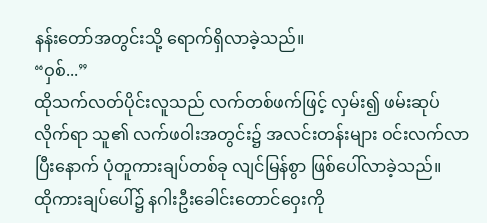နန်းတော်အတွင်းသို့ ရောက်ရှိလာခဲ့သည်။
“ဝှစ်...”
ထိုသက်လတ်ပိုင်းလူသည် လက်တစ်ဖက်ဖြင့် လှမ်း၍ ဖမ်းဆုပ်လိုက်ရာ သူ၏ လက်ဖဝါးအတွင်း၌ အလင်းတန်းများ ဝင်းလက်လာပြီးနောက် ပုံတူကားချပ်တစ်ခု လျင်မြန်စွာ ဖြစ်ပေါ်လာခဲ့သည်။
ထိုကားချပ်ပေါ်၌ နဂါးဦးခေါင်းတောင်ဝှေးကို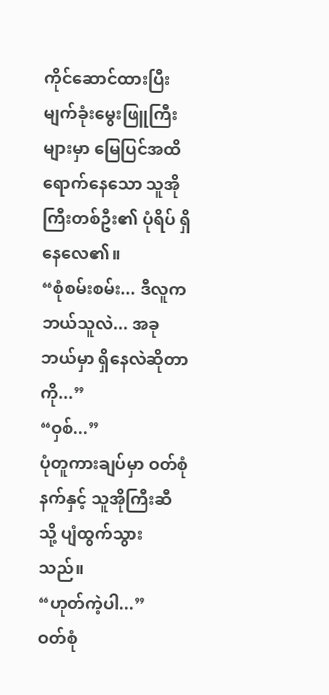ကိုင်ဆောင်ထားပြီး မျက်ခုံးမွေးဖြူကြီးများမှာ မြေပြင်အထိ ရောက်နေသော သူအိုကြီးတစ်ဦး၏ ပုံရိပ် ရှိနေလေ၏။
“စုံစမ်းစမ်း... ဒီလူက ဘယ်သူလဲ... အခု ဘယ်မှာ ရှိနေလဲဆိုတာကို...”
“ဝှစ်...”
ပုံတူကားချပ်မှာ ဝတ်စုံနက်နှင့် သူအိုကြီးဆီသို့ ပျံထွက်သွားသည်။
“ဟုတ်ကဲ့ပါ...”
ဝတ်စုံ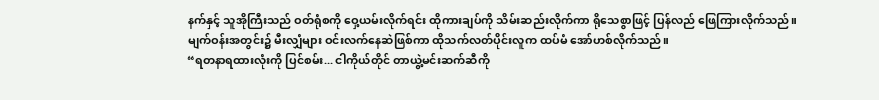နက်နှင့် သူအိုကြီးသည် ဝတ်ရုံစကို ဝှေ့ယမ်းလိုက်ရင်း ထိုကားချပ်ကို သိမ်းဆည်းလိုက်ကာ ရိုသေစွာဖြင့် ပြန်လည် ဖြေကြားလိုက်သည်။
မျက်ဝန်းအတွင်း၌ မီးလျှံများ ဝင်းလက်နေဆဲဖြစ်ကာ ထိုသက်လတ်ပိုင်းလူက ထပ်မံ အော်ဟစ်လိုက်သည်။
“ရတနာရထားလုံးကို ပြင်စမ်း... ငါကိုယ်တိုင် တာယွဲ့မင်းဆက်ဆီကို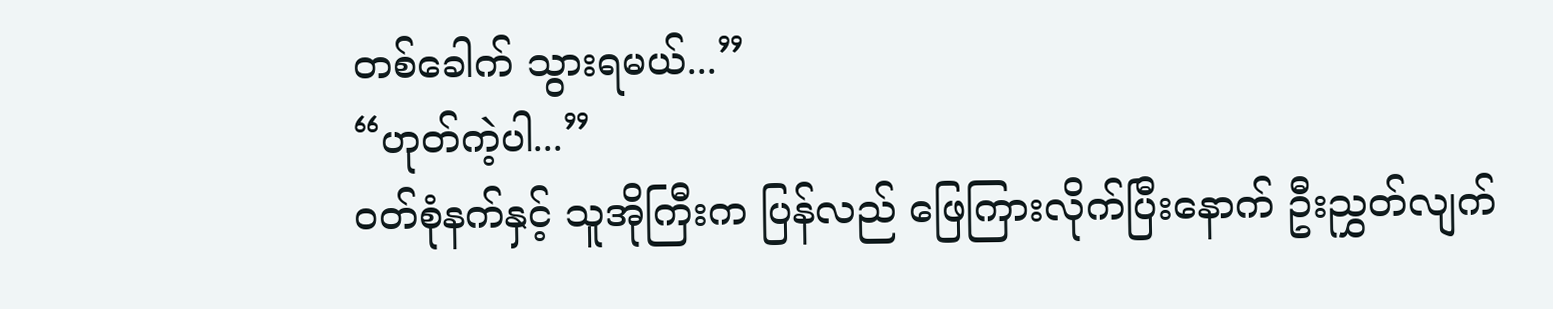တစ်ခေါက် သွားရမယ်...”
“ဟုတ်ကဲ့ပါ...”
ဝတ်စုံနက်နှင့် သူအိုကြီးက ပြန်လည် ဖြေကြားလိုက်ပြီးနောက် ဦးညွှတ်လျက်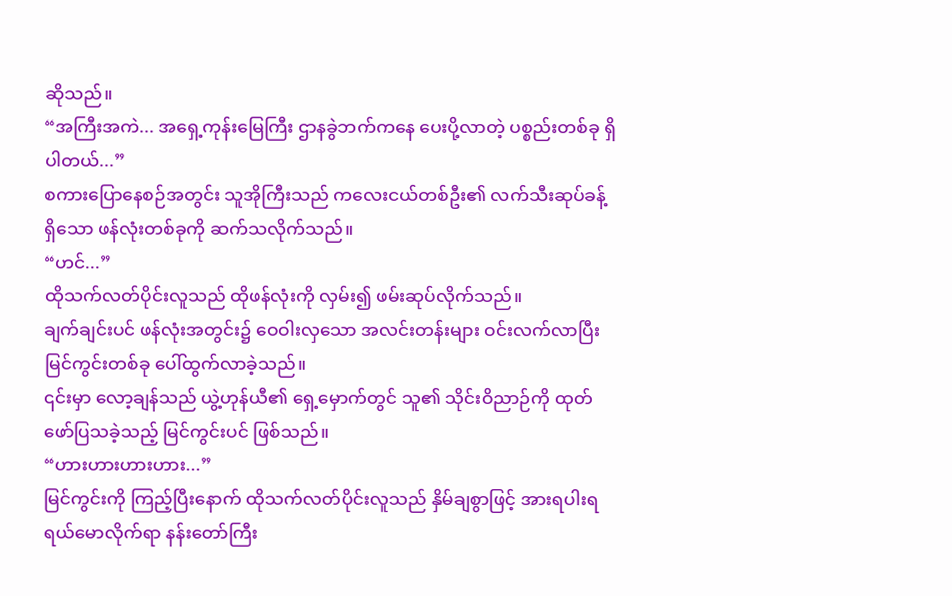ဆိုသည်။
“အကြီးအကဲ... အရှေ့ကုန်းမြေကြီး ဌာနခွဲဘက်ကနေ ပေးပို့လာတဲ့ ပစ္စည်းတစ်ခု ရှိပါတယ်...”
စကားပြောနေစဉ်အတွင်း သူအိုကြီးသည် ကလေးငယ်တစ်ဦး၏ လက်သီးဆုပ်ခန့် ရှိသော ဖန်လုံးတစ်ခုကို ဆက်သလိုက်သည်။
“ဟင်...”
ထိုသက်လတ်ပိုင်းလူသည် ထိုဖန်လုံးကို လှမ်း၍ ဖမ်းဆုပ်လိုက်သည်။
ချက်ချင်းပင် ဖန်လုံးအတွင်း၌ ဝေဝါးလှသော အလင်းတန်းများ ဝင်းလက်လာပြီး မြင်ကွင်းတစ်ခု ပေါ်ထွက်လာခဲ့သည်။
၎င်းမှာ လော့ချန်သည် ယွဲ့ဟုန်ယီ၏ ရှေ့မှောက်တွင် သူ၏ သိုင်းဝိညာဉ်ကို ထုတ်ဖော်ပြသခဲ့သည့် မြင်ကွင်းပင် ဖြစ်သည်။
“ဟားဟားဟားဟား...”
မြင်ကွင်းကို ကြည့်ပြီးနောက် ထိုသက်လတ်ပိုင်းလူသည် နှိမ်ချစွာဖြင့် အားရပါးရ ရယ်မောလိုက်ရာ နန်းတော်ကြီး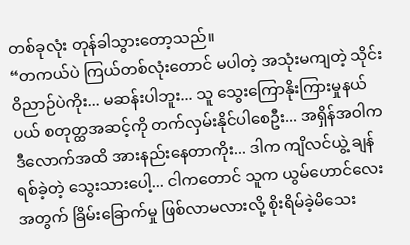တစ်ခုလုံး တုန်ခါသွားတော့သည်။
“တကယ်ပဲ ကြယ်တစ်လုံးတောင် မပါတဲ့ အသုံးမကျတဲ့ သိုင်းဝိညာဉ်ပဲကိုး... မဆန်းပါဘူး... သူ သွေးကြောနိုးကြားမှုနယ်ပယ် စတုတ္ထအဆင့်ကို တက်လှမ်းနိုင်ပါစေဦး... အရှိန်အဝါက ဒီလောက်အထိ အားနည်းနေတာကိုး... ဒါက ကျိလင်ယွဲ့ ချန်ရစ်ခဲ့တဲ့ သွေးသားပေါ့... ငါကတောင် သူက ယွမ်ဟောင်လေးအတွက် ခြိမ်းခြောက်မှု ဖြစ်လာမလားလို့ စိုးရိမ်ခဲ့မိသေး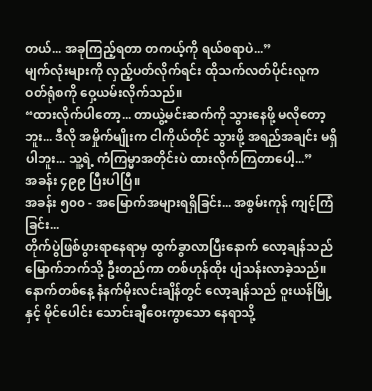တယ်... အခုကြည့်ရတာ တကယ့်ကို ရယ်စရာပဲ...”
မျက်လုံးများကို လှည့်ပတ်လိုက်ရင်း ထိုသက်လတ်ပိုင်းလူက ဝတ်ရုံစကို ဝှေ့ယမ်းလိုက်သည်။
“ထားလိုက်ပါတော့... တာယွဲ့မင်းဆက်ကို သွားနေဖို့ မလိုတော့ဘူး... ဒီလို အမှိုက်မျိုးက ငါကိုယ်တိုင် သွားဖို့ အရည်အချင်း မရှိပါဘူး... သူ့ရဲ့ ကံကြမ္မာအတိုင်းပဲ ထားလိုက်ကြတာပေါ့...”
အခန်း ၄၉၉ ပြီးပါပြီ။
အခန်း ၅၀၀ - အမြောက်အများရရှိခြင်း... အစွမ်းကုန် ကျင့်ကြံခြင်း...
တိုက်ပွဲဖြစ်ပွားရာနေရာမှ ထွက်ခွာလာပြီးနောက် လော့ချန်သည် မြောက်ဘက်သို့ ဦးတည်ကာ တစ်ဟုန်ထိုး ပျံသန်းလာခဲ့သည်။
နောက်တစ်နေ့ နံနက်မိုးလင်းချိန်တွင် လော့ချန်သည် ဝူးယန်မြို့နှင့် မိုင်ပေါင်း သောင်းချီဝေးကွာသော နေရာသို့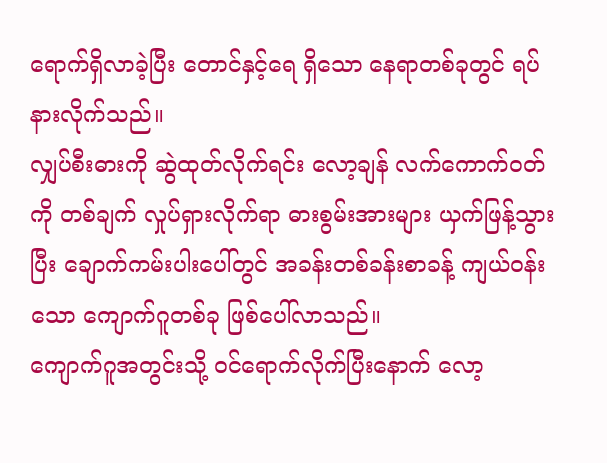ရောက်ရှိလာခဲ့ပြီး တောင်နှင့်ရေ ရှိသော နေရာတစ်ခုတွင် ရပ်နားလိုက်သည်။
လျှပ်စီးဓားကို ဆွဲထုတ်လိုက်ရင်း လော့ချန် လက်ကောက်ဝတ်ကို တစ်ချက် လှုပ်ရှားလိုက်ရာ ဓားစွမ်းအားများ ယှက်ဖြန့်သွားပြီး ချောက်ကမ်းပါးပေါ်တွင် အခန်းတစ်ခန်းစာခန့် ကျယ်ဝန်းသော ကျောက်ဂူတစ်ခု ဖြစ်ပေါ်လာသည်။
ကျောက်ဂူအတွင်းသို့ ဝင်ရောက်လိုက်ပြီးနောက် လော့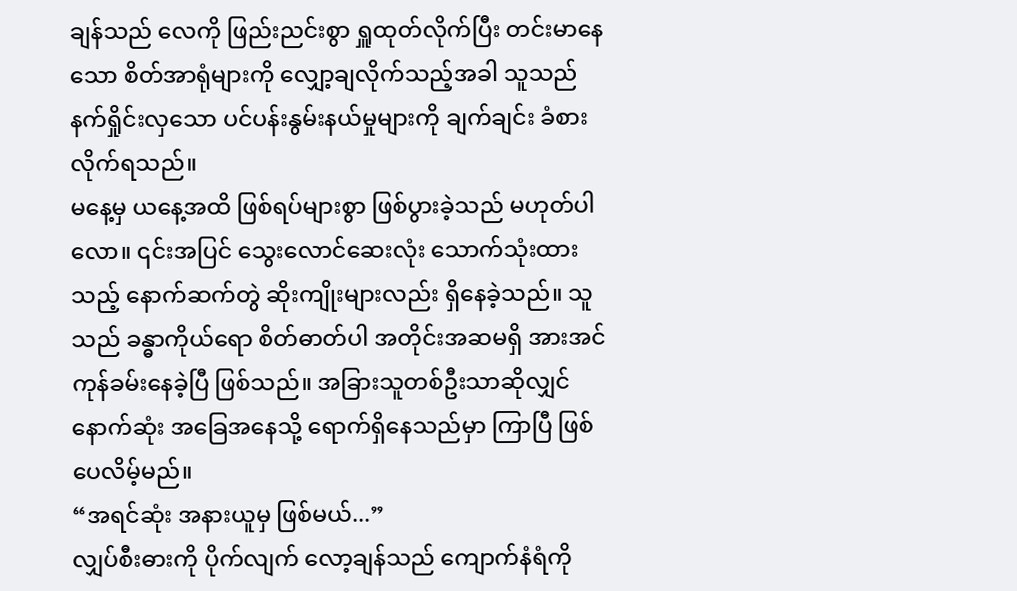ချန်သည် လေကို ဖြည်းညင်းစွာ ရှူထုတ်လိုက်ပြီး တင်းမာနေသော စိတ်အာရုံများကို လျှော့ချလိုက်သည့်အခါ သူသည် နက်ရှိုင်းလှသော ပင်ပန်းနွမ်းနယ်မှုများကို ချက်ချင်း ခံစားလိုက်ရသည်။
မနေ့မှ ယနေ့အထိ ဖြစ်ရပ်များစွာ ဖြစ်ပွားခဲ့သည် မဟုတ်ပါလော။ ၎င်းအပြင် သွေးလောင်ဆေးလုံး သောက်သုံးထားသည့် နောက်ဆက်တွဲ ဆိုးကျိုးများလည်း ရှိနေခဲ့သည်။ သူသည် ခန္ဓာကိုယ်ရော စိတ်ဓာတ်ပါ အတိုင်းအဆမရှိ အားအင်ကုန်ခမ်းနေခဲ့ပြီ ဖြစ်သည်။ အခြားသူတစ်ဦးသာဆိုလျှင် နောက်ဆုံး အခြေအနေသို့ ရောက်ရှိနေသည်မှာ ကြာပြီ ဖြစ်ပေလိမ့်မည်။
“အရင်ဆုံး အနားယူမှ ဖြစ်မယ်...”
လျှပ်စီးဓားကို ပိုက်လျက် လော့ချန်သည် ကျောက်နံရံကို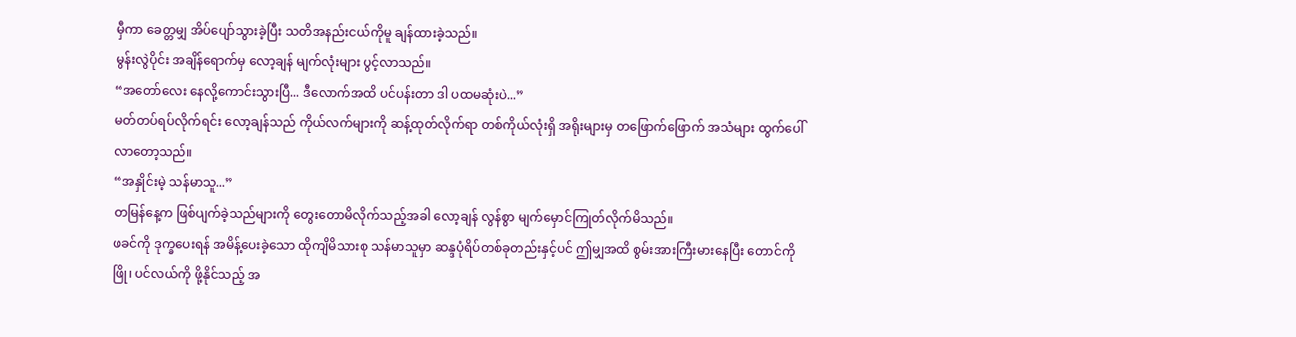မှီကာ ခေတ္တမျှ အိပ်ပျော်သွားခဲ့ပြီး သတိအနည်းငယ်ကိုမူ ချန်ထားခဲ့သည်။
မွန်းလွဲပိုင်း အချိန်ရောက်မှ လော့ချန် မျက်လုံးများ ပွင့်လာသည်။
“အတော်လေး နေလို့ကောင်းသွားပြီ... ဒီလောက်အထိ ပင်ပန်းတာ ဒါ ပထမဆုံးပဲ...”
မတ်တပ်ရပ်လိုက်ရင်း လော့ချန်သည် ကိုယ်လက်များကို ဆန့်ထုတ်လိုက်ရာ တစ်ကိုယ်လုံးရှိ အရိုးများမှ တဖြောက်ဖြောက် အသံများ ထွက်ပေါ်လာတော့သည်။
“အနှိုင်းမဲ့ သန်မာသူ...”
တမြန်နေ့က ဖြစ်ပျက်ခဲ့သည်များကို တွေးတောမိလိုက်သည့်အခါ လော့ချန် လွန်စွာ မျက်မှောင်ကြုတ်လိုက်မိသည်။
ဖခင်ကို ဒုက္ခပေးရန် အမိန့်ပေးခဲ့သော ထိုကျိမိသားစု သန်မာသူမှာ ဆန္ဒပုံရိပ်တစ်ခုတည်းနှင့်ပင် ဤမျှအထိ စွမ်းအားကြီးမားနေပြီး တောင်ကို ဖြို၊ ပင်လယ်ကို ဖို့နိုင်သည့် အ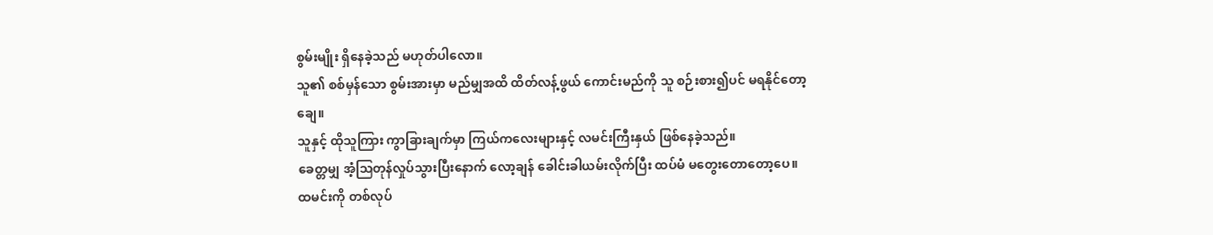စွမ်းမျိုး ရှိနေခဲ့သည် မဟုတ်ပါလော။
သူ၏ စစ်မှန်သော စွမ်းအားမှာ မည်မျှအထိ ထိတ်လန့်ဖွယ် ကောင်းမည်ကို သူ စဉ်းစား၍ပင် မရနိုင်တော့ချေ။
သူနှင့် ထိုသူကြား ကွာခြားချက်မှာ ကြယ်ကလေးများနှင့် လမင်းကြီးနှယ် ဖြစ်နေခဲ့သည်။
ခေတ္တမျှ အံ့သြတုန်လှုပ်သွားပြီးနောက် လော့ချန် ခေါင်းခါယမ်းလိုက်ပြီး ထပ်မံ မတွေးတောတော့ပေ။
ထမင်းကို တစ်လုပ်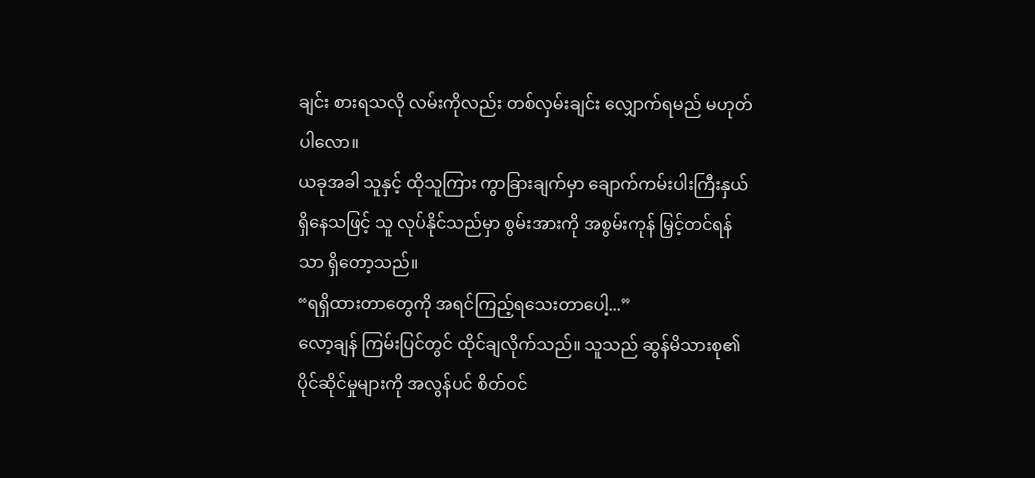ချင်း စားရသလို လမ်းကိုလည်း တစ်လှမ်းချင်း လျှောက်ရမည် မဟုတ်ပါလော။
ယခုအခါ သူနှင့် ထိုသူကြား ကွာခြားချက်မှာ ချောက်ကမ်းပါးကြီးနှယ် ရှိနေသဖြင့် သူ လုပ်နိုင်သည်မှာ စွမ်းအားကို အစွမ်းကုန် မြှင့်တင်ရန်သာ ရှိတော့သည်။
“ရရှိထားတာတွေကို အရင်ကြည့်ရသေးတာပေါ့...”
လော့ချန် ကြမ်းပြင်တွင် ထိုင်ချလိုက်သည်။ သူသည် ဆွန်မိသားစု၏ ပိုင်ဆိုင်မှုများကို အလွန်ပင် စိတ်ဝင်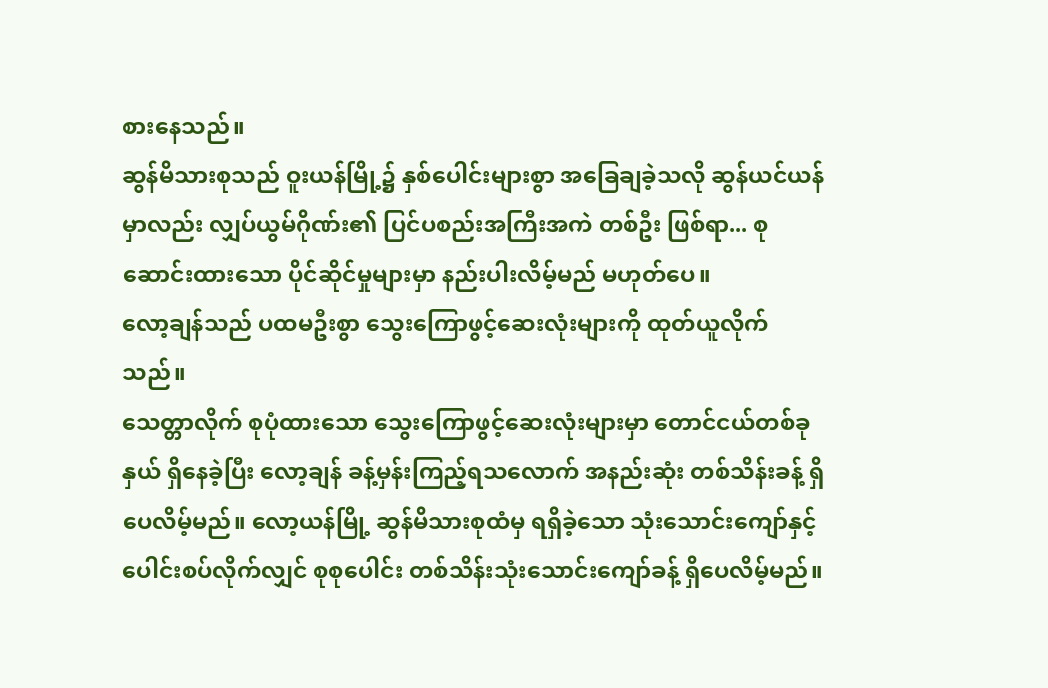စားနေသည်။
ဆွန်မိသားစုသည် ဝူးယန်မြို့၌ နှစ်ပေါင်းများစွာ အခြေချခဲ့သလို ဆွန်ယင်ယန်မှာလည်း လျှပ်ယွမ်ဂိုဏ်း၏ ပြင်ပစည်းအကြီးအကဲ တစ်ဦး ဖြစ်ရာ... စုဆောင်းထားသော ပိုင်ဆိုင်မှုများမှာ နည်းပါးလိမ့်မည် မဟုတ်ပေ။
လော့ချန်သည် ပထမဦးစွာ သွေးကြောဖွင့်ဆေးလုံးများကို ထုတ်ယူလိုက်သည်။
သေတ္တာလိုက် စုပုံထားသော သွေးကြောဖွင့်ဆေးလုံးများမှာ တောင်ငယ်တစ်ခုနှယ် ရှိနေခဲ့ပြီး လော့ချန် ခန့်မှန်းကြည့်ရသလောက် အနည်းဆုံး တစ်သိန်းခန့် ရှိပေလိမ့်မည်။ လော့ယန်မြို့ ဆွန်မိသားစုထံမှ ရရှိခဲ့သော သုံးသောင်းကျော်နှင့် ပေါင်းစပ်လိုက်လျှင် စုစုပေါင်း တစ်သိန်းသုံးသောင်းကျော်ခန့် ရှိပေလိမ့်မည်။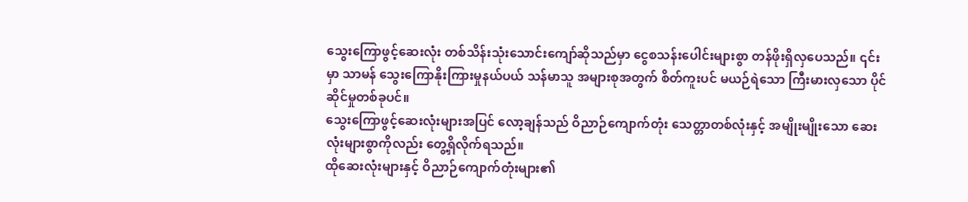သွေးကြောဖွင့်ဆေးလုံး တစ်သိန်းသုံးသောင်းကျော်ဆိုသည်မှာ ငွေစသန်းပေါင်းများစွာ တန်ဖိုးရှိလှပေသည်။ ၎င်းမှာ သာမန် သွေးကြောနိုးကြားမှုနယ်ပယ် သန်မာသူ အများစုအတွက် စိတ်ကူးပင် မယဉ်ရဲသော ကြီးမားလှသော ပိုင်ဆိုင်မှုတစ်ခုပင်။
သွေးကြောဖွင့်ဆေးလုံးများအပြင် လော့ချန်သည် ဝိညာဉ်ကျောက်တုံး သေတ္တာတစ်လုံးနှင့် အမျိုးမျိုးသော ဆေးလုံးများစွာကိုလည်း တွေ့ရှိလိုက်ရသည်။
ထိုဆေးလုံးများနှင့် ဝိညာဉ်ကျောက်တုံးများ၏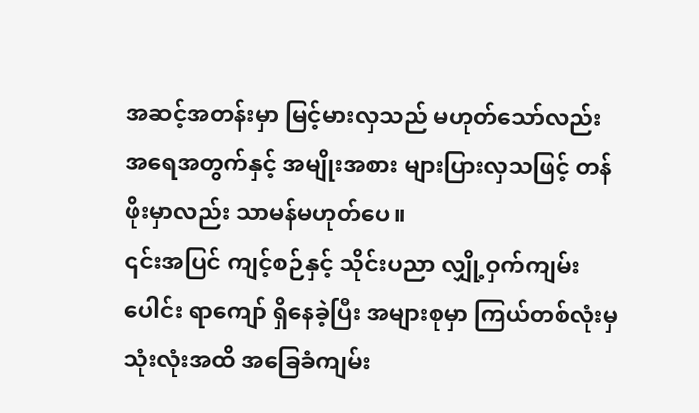အဆင့်အတန်းမှာ မြင့်မားလှသည် မဟုတ်သော်လည်း အရေအတွက်နှင့် အမျိုးအစား များပြားလှသဖြင့် တန်ဖိုးမှာလည်း သာမန်မဟုတ်ပေ။
၎င်းအပြင် ကျင့်စဉ်နှင့် သိုင်းပညာ လျှို့ဝှက်ကျမ်းပေါင်း ရာကျော် ရှိနေခဲ့ပြီး အများစုမှာ ကြယ်တစ်လုံးမှ သုံးလုံးအထိ အခြေခံကျမ်း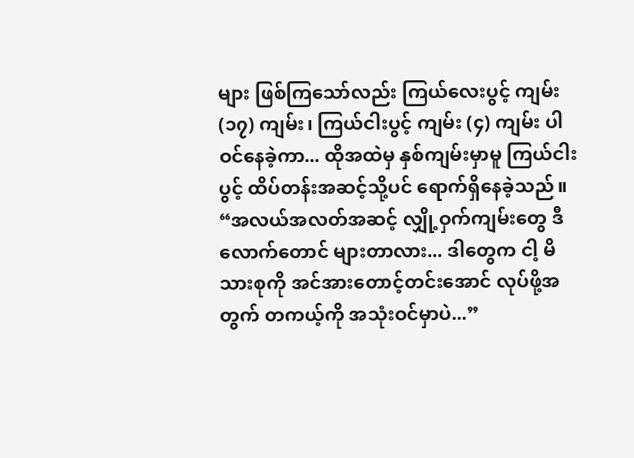များ ဖြစ်ကြသော်လည်း ကြယ်လေးပွင့် ကျမ်း (၁၇) ကျမ်း၊ ကြယ်ငါးပွင့် ကျမ်း (၄) ကျမ်း ပါဝင်နေခဲ့ကာ... ထိုအထဲမှ နှစ်ကျမ်းမှာမူ ကြယ်ငါးပွင့် ထိပ်တန်းအဆင့်သို့ပင် ရောက်ရှိနေခဲ့သည်။
“အလယ်အလတ်အဆင့် လျှို့ဝှက်ကျမ်းတွေ ဒီလောက်တောင် များတာလား... ဒါတွေက ငါ့ မိသားစုကို အင်အားတောင့်တင်းအောင် လုပ်ဖို့အတွက် တကယ့်ကို အသုံးဝင်မှာပဲ...”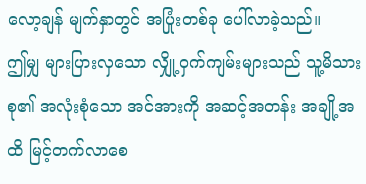လော့ချန် မျက်နှာတွင် အပြုံးတစ်ခု ပေါ်လာခဲ့သည်။
ဤမျှ များပြားလှသော လျှို့ဝှက်ကျမ်းများသည် သူ့မိသားစု၏ အလုံးစုံသော အင်အားကို အဆင့်အတန်း အချို့အထိ မြင့်တက်လာစေ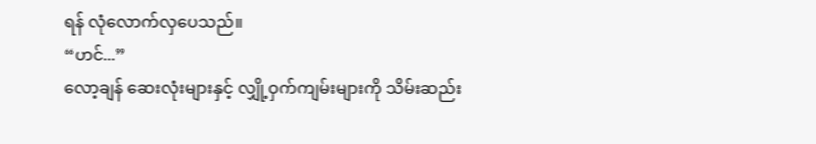ရန် လုံလောက်လှပေသည်။
“ဟင်...”
လော့ချန် ဆေးလုံးများနှင့် လျှို့ဝှက်ကျမ်းများကို သိမ်းဆည်း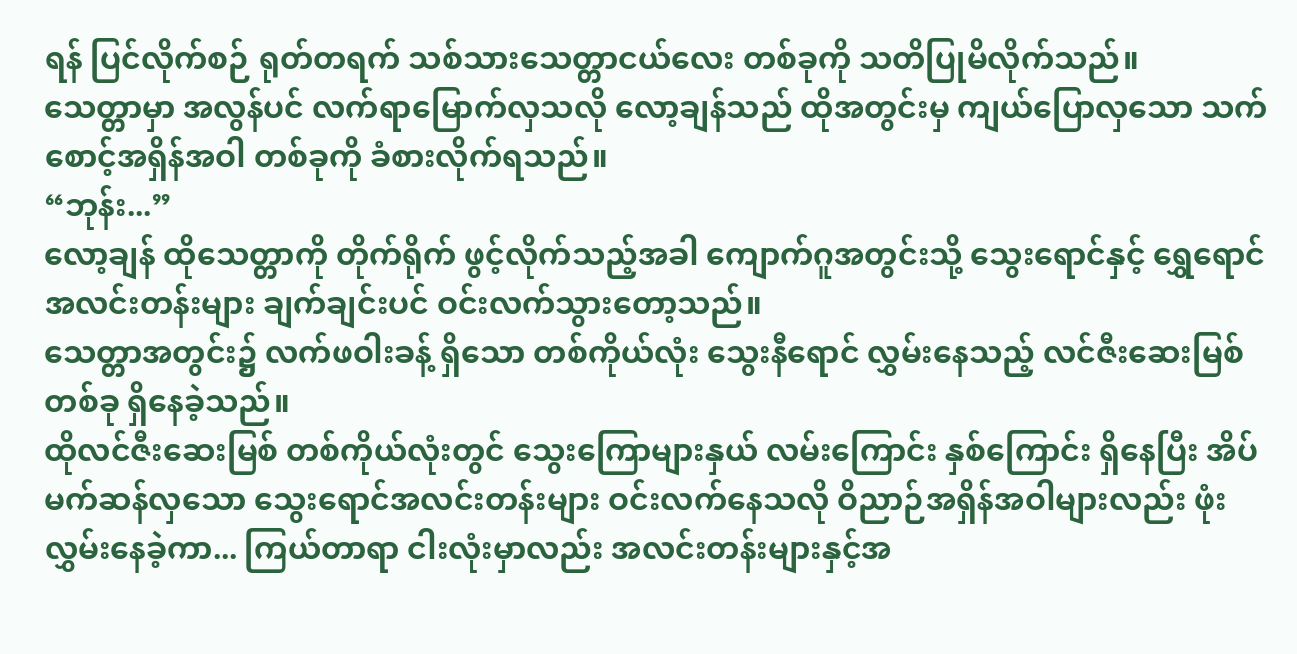ရန် ပြင်လိုက်စဉ် ရုတ်တရက် သစ်သားသေတ္တာငယ်လေး တစ်ခုကို သတိပြုမိလိုက်သည်။
သေတ္တာမှာ အလွန်ပင် လက်ရာမြောက်လှသလို လော့ချန်သည် ထိုအတွင်းမှ ကျယ်ပြောလှသော သက်စောင့်အရှိန်အဝါ တစ်ခုကို ခံစားလိုက်ရသည်။
“ဘုန်း...”
လော့ချန် ထိုသေတ္တာကို တိုက်ရိုက် ဖွင့်လိုက်သည့်အခါ ကျောက်ဂူအတွင်းသို့ သွေးရောင်နှင့် ရွှေရောင် အလင်းတန်းများ ချက်ချင်းပင် ဝင်းလက်သွားတော့သည်။
သေတ္တာအတွင်း၌ လက်ဖဝါးခန့် ရှိသော တစ်ကိုယ်လုံး သွေးနီရောင် လွှမ်းနေသည့် လင်ဇီးဆေးမြစ် တစ်ခု ရှိနေခဲ့သည်။
ထိုလင်ဇီးဆေးမြစ် တစ်ကိုယ်လုံးတွင် သွေးကြောများနှယ် လမ်းကြောင်း နှစ်ကြောင်း ရှိနေပြီး အိပ်မက်ဆန်လှသော သွေးရောင်အလင်းတန်းများ ဝင်းလက်နေသလို ဝိညာဉ်အရှိန်အဝါများလည်း ဖုံးလွှမ်းနေခဲ့ကာ... ကြယ်တာရာ ငါးလုံးမှာလည်း အလင်းတန်းများနှင့်အ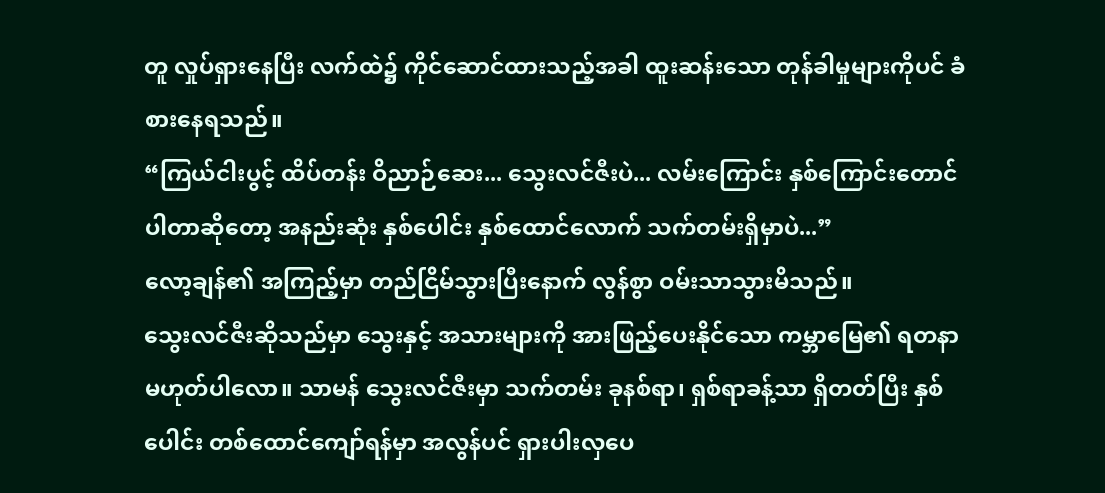တူ လှုပ်ရှားနေပြီး လက်ထဲ၌ ကိုင်ဆောင်ထားသည့်အခါ ထူးဆန်းသော တုန်ခါမှုများကိုပင် ခံစားနေရသည်။
“ကြယ်ငါးပွင့် ထိပ်တန်း ဝိညာဉ်ဆေး... သွေးလင်ဇီးပဲ... လမ်းကြောင်း နှစ်ကြောင်းတောင် ပါတာဆိုတော့ အနည်းဆုံး နှစ်ပေါင်း နှစ်ထောင်လောက် သက်တမ်းရှိမှာပဲ...”
လော့ချန်၏ အကြည့်မှာ တည်ငြိမ်သွားပြီးနောက် လွန်စွာ ဝမ်းသာသွားမိသည်။
သွေးလင်ဇီးဆိုသည်မှာ သွေးနှင့် အသားများကို အားဖြည့်ပေးနိုင်သော ကမ္ဘာမြေ၏ ရတနာ မဟုတ်ပါလော။ သာမန် သွေးလင်ဇီးမှာ သက်တမ်း ခုနစ်ရာ၊ ရှစ်ရာခန့်သာ ရှိတတ်ပြီး နှစ်ပေါင်း တစ်ထောင်ကျော်ရန်မှာ အလွန်ပင် ရှားပါးလှပေ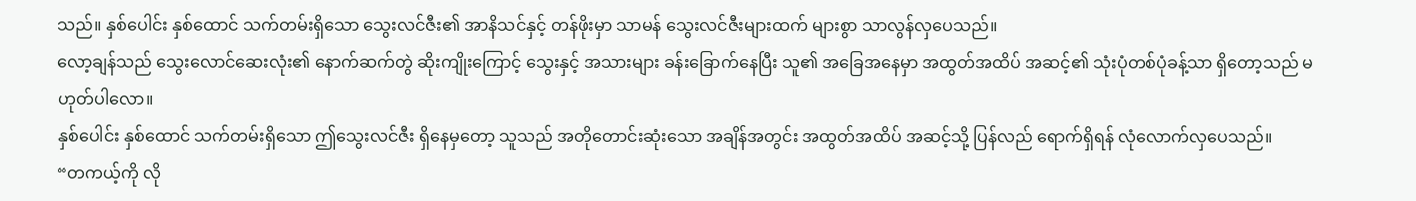သည်။ နှစ်ပေါင်း နှစ်ထောင် သက်တမ်းရှိသော သွေးလင်ဇီး၏ အာနိသင်နှင့် တန်ဖိုးမှာ သာမန် သွေးလင်ဇီးများထက် များစွာ သာလွန်လှပေသည်။
လော့ချန်သည် သွေးလောင်ဆေးလုံး၏ နောက်ဆက်တွဲ ဆိုးကျိုးကြောင့် သွေးနှင့် အသားများ ခန်းခြောက်နေပြီး သူ၏ အခြေအနေမှာ အထွတ်အထိပ် အဆင့်၏ သုံးပုံတစ်ပုံခန့်သာ ရှိတော့သည် မဟုတ်ပါလော။
နှစ်ပေါင်း နှစ်ထောင် သက်တမ်းရှိသော ဤသွေးလင်ဇီး ရှိနေမှတော့ သူသည် အတိုတောင်းဆုံးသော အချိန်အတွင်း အထွတ်အထိပ် အဆင့်သို့ ပြန်လည် ရောက်ရှိရန် လုံလောက်လှပေသည်။
“တကယ့်ကို လို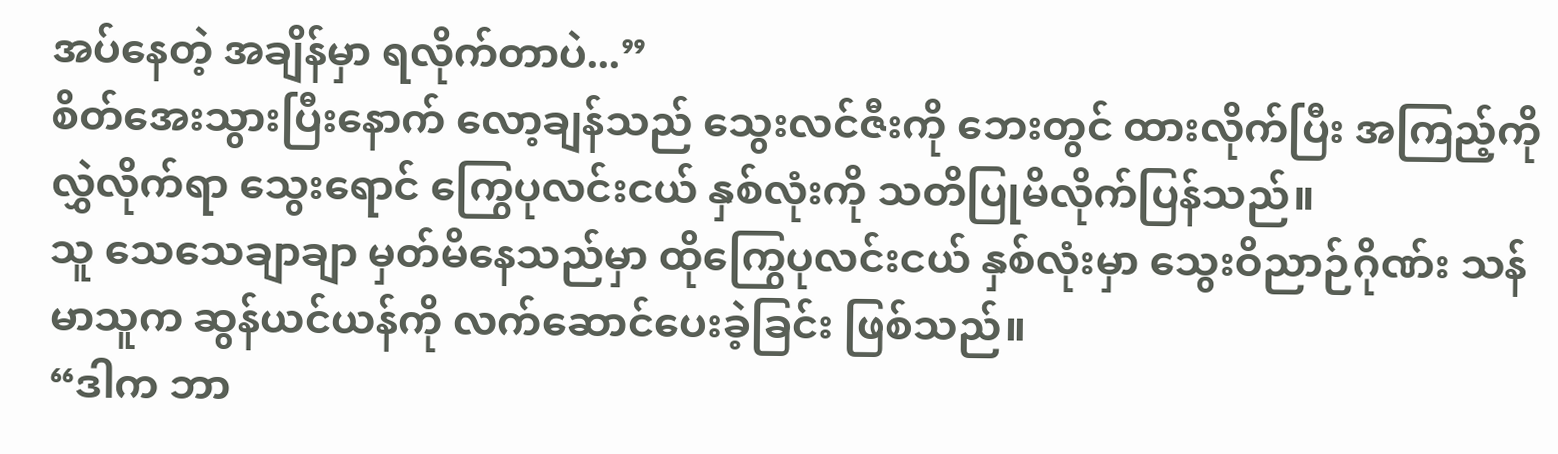အပ်နေတဲ့ အချိန်မှာ ရလိုက်တာပဲ...”
စိတ်အေးသွားပြီးနောက် လော့ချန်သည် သွေးလင်ဇီးကို ဘေးတွင် ထားလိုက်ပြီး အကြည့်ကို လွှဲလိုက်ရာ သွေးရောင် ကြွေပုလင်းငယ် နှစ်လုံးကို သတိပြုမိလိုက်ပြန်သည်။
သူ သေသေချာချာ မှတ်မိနေသည်မှာ ထိုကြွေပုလင်းငယ် နှစ်လုံးမှာ သွေးဝိညာဉ်ဂိုဏ်း သန်မာသူက ဆွန်ယင်ယန်ကို လက်ဆောင်ပေးခဲ့ခြင်း ဖြစ်သည်။
“ဒါက ဘာ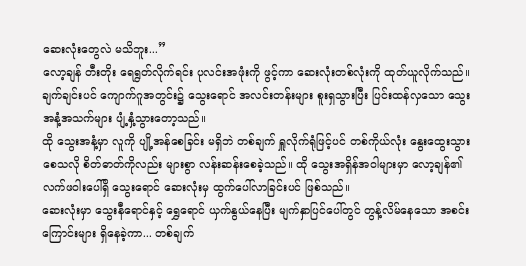ဆေးလုံးတွေလဲ မသိဘူး...”
လော့ချန် တီးတိုး ရေရွတ်လိုက်ရင်း ပုလင်းအဖုံးကို ဖွင့်ကာ ဆေးလုံးတစ်လုံးကို ထုတ်ယူလိုက်သည်။
ချက်ချင်းပင် ကျောက်ဂူအတွင်း၌ သွေးရောင် အလင်းတန်းများ စူးရှသွားပြီး ပြင်းထန်လှသော သွေးအနံ့အသက်များ ပျံ့နှံ့သွားတော့သည်။
ထို သွေးအနံ့မှာ လူကို ပျို့အန်စေခြင်း မရှိဘဲ တစ်ချက် ရှူလိုက်ရုံဖြင့်ပင် တစ်ကိုယ်လုံး နွေးထွေးသွားစေသလို စိတ်ဓာတ်ကိုလည်း များစွာ လန်းဆန်းစေခဲ့သည်။ ထို သွေးအရှိန်အဝါများမှာ လော့ချန်၏ လက်ဖဝါးပေါ်ရှိ သွေးရောင် ဆေးလုံးမှ ထွက်ပေါ်လာခြင်းပင် ဖြစ်သည်။
ဆေးလုံးမှာ သွေးနီရောင်နှင့် ရွှေရောင် ယှက်နွယ်နေပြီး မျက်နှာပြင်ပေါ်တွင် တွန့်လိမ်နေသော အစင်းကြောင်းများ ရှိနေခဲ့ကာ... တစ်ချက်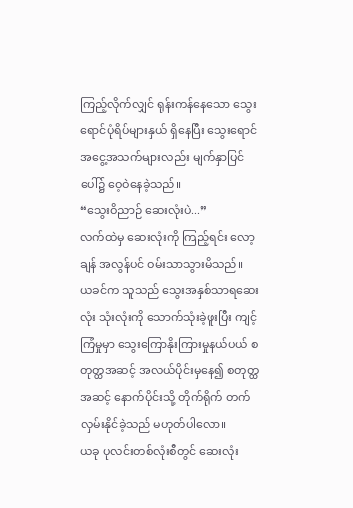ကြည့်လိုက်လျှင် ရုန်းကန်နေသော သွေးရောင်ပုံရိပ်များနှယ် ရှိနေပြီး သွေးရောင် အငွေ့အသက်များလည်း မျက်နှာပြင်ပေါ်၌ ဝေ့ဝဲနေခဲ့သည်။
“သွေးဝိညာဉ် ဆေးလုံးပဲ...”
လက်ထဲမှ ဆေးလုံးကို ကြည့်ရင်း လော့ချန် အလွန်ပင် ဝမ်းသာသွားမိသည်။
ယခင်က သူသည် သွေးအနှစ်သာရဆေးလုံး သုံးလုံးကို သောက်သုံးခဲ့ဖူးပြီး ကျင့်ကြံမှုမှာ သွေးကြောနိုးကြားမှုနယ်ပယ် စတုတ္ထအဆင့် အလယ်ပိုင်းမှနေ၍ စတုတ္ထအဆင့် နောက်ပိုင်းသို့ တိုက်ရိုက် တက်လှမ်းနိုင်ခဲ့သည် မဟုတ်ပါလော။
ယခု ပုလင်းတစ်လုံးစီတွင် ဆေးလုံး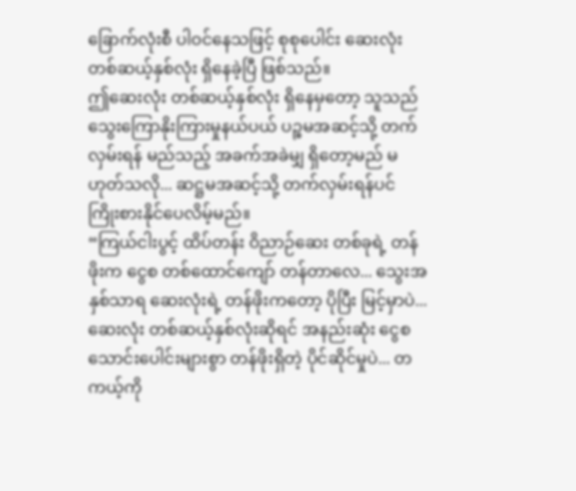ခြောက်လုံးစီ ပါဝင်နေသဖြင့် စုစုပေါင်း ဆေးလုံး တစ်ဆယ့်နှစ်လုံး ရှိနေခဲ့ပြီ ဖြစ်သည်။
ဤဆေးလုံး တစ်ဆယ့်နှစ်လုံး ရှိနေမှတော့ သူသည် သွေးကြောနိုးကြားမှုနယ်ပယ် ပဉ္စမအဆင့်သို့ တက်လှမ်းရန် မည်သည့် အခက်အခဲမျှ ရှိတော့မည် မဟုတ်သလို... ဆဋ္ဌမအဆင့်သို့ တက်လှမ်းရန်ပင် ကြိုးစားနိုင်ပေလိမ့်မည်။
“ကြယ်ငါးပွင့် ထိပ်တန်း ဝိညာဉ်ဆေး တစ်ခုရဲ့ တန်ဖိုးက ငွေစ တစ်ထောင်ကျော် တန်တာလေ... သွေးအနှစ်သာရ ဆေးလုံးရဲ့ တန်ဖိုးကတော့ ပိုပြီး မြင့်မှာပဲ... ဆေးလုံး တစ်ဆယ့်နှစ်လုံးဆိုရင် အနည်းဆုံး ငွေစ သောင်းပေါင်းများစွာ တန်ဖိုးရှိတဲ့ ပိုင်ဆိုင်မှုပဲ... တကယ့်ကို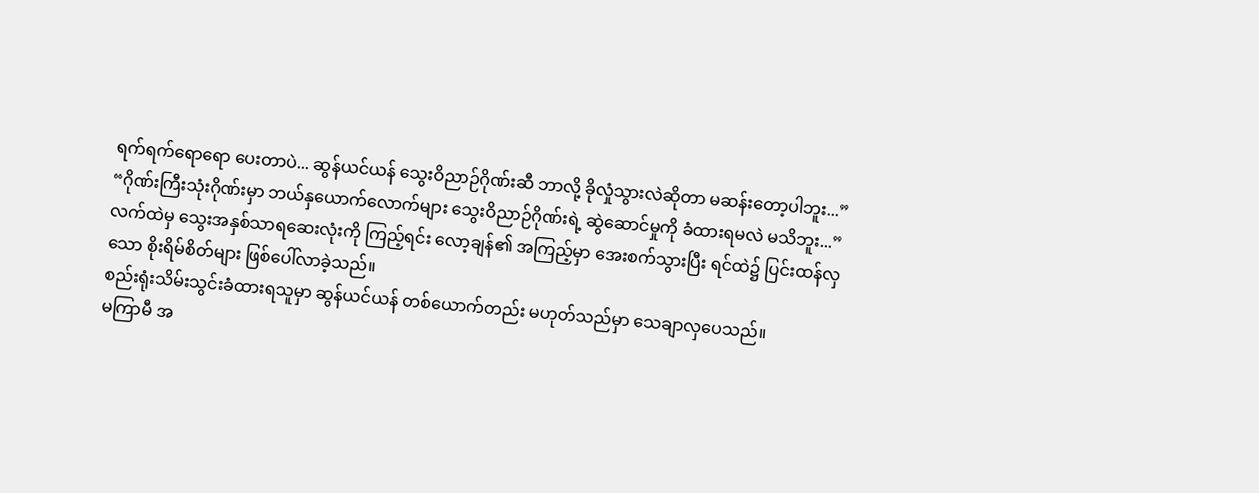ရက်ရက်ရောရော ပေးတာပဲ... ဆွန်ယင်ယန် သွေးဝိညာဉ်ဂိုဏ်းဆီ ဘာလို့ ခိုလှုံသွားလဲဆိုတာ မဆန်းတော့ပါဘူး...”
“ဂိုဏ်းကြီးသုံးဂိုဏ်းမှာ ဘယ်နှယောက်လောက်များ သွေးဝိညာဉ်ဂိုဏ်းရဲ့ ဆွဲဆောင်မှုကို ခံထားရမလဲ မသိဘူး...”
လက်ထဲမှ သွေးအနှစ်သာရဆေးလုံးကို ကြည့်ရင်း လော့ချန်၏ အကြည့်မှာ အေးစက်သွားပြီး ရင်ထဲ၌ ပြင်းထန်လှသော စိုးရိမ်စိတ်များ ဖြစ်ပေါ်လာခဲ့သည်။
စည်းရုံးသိမ်းသွင်းခံထားရသူမှာ ဆွန်ယင်ယန် တစ်ယောက်တည်း မဟုတ်သည်မှာ သေချာလှပေသည်။
မကြာမီ အ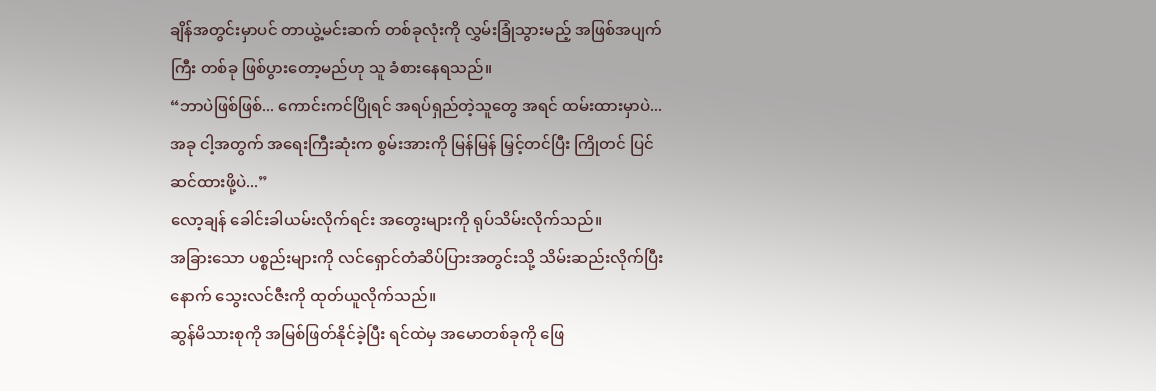ချိန်အတွင်းမှာပင် တာယွဲ့မင်းဆက် တစ်ခုလုံးကို လွှမ်းခြုံသွားမည့် အဖြစ်အပျက်ကြီး တစ်ခု ဖြစ်ပွားတော့မည်ဟု သူ ခံစားနေရသည်။
“ဘာပဲဖြစ်ဖြစ်... ကောင်းကင်ပြိုရင် အရပ်ရှည်တဲ့သူတွေ အရင် ထမ်းထားမှာပဲ... အခု ငါ့အတွက် အရေးကြီးဆုံးက စွမ်းအားကို မြန်မြန် မြှင့်တင်ပြီး ကြိုတင် ပြင်ဆင်ထားဖို့ပဲ...”
လော့ချန် ခေါင်းခါယမ်းလိုက်ရင်း အတွေးများကို ရုပ်သိမ်းလိုက်သည်။
အခြားသော ပစ္စည်းများကို လင်ရှောင်တံဆိပ်ပြားအတွင်းသို့ သိမ်းဆည်းလိုက်ပြီးနောက် သွေးလင်ဇီးကို ထုတ်ယူလိုက်သည်။
ဆွန်မိသားစုကို အမြစ်ဖြတ်နိုင်ခဲ့ပြီး ရင်ထဲမှ အမောတစ်ခုကို ဖြေ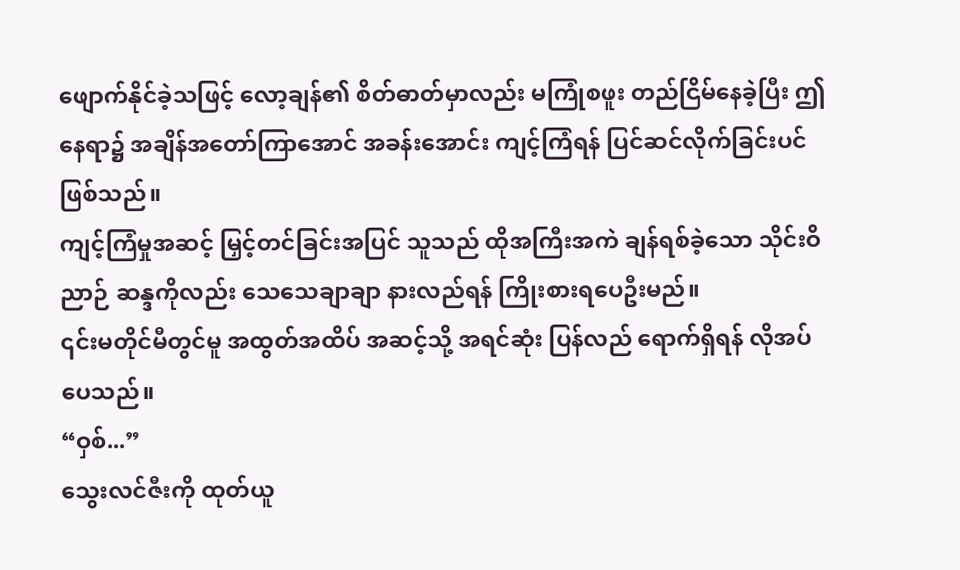ဖျောက်နိုင်ခဲ့သဖြင့် လော့ချန်၏ စိတ်ဓာတ်မှာလည်း မကြုံစဖူး တည်ငြိမ်နေခဲ့ပြီး ဤနေရာ၌ အချိန်အတော်ကြာအောင် အခန်းအောင်း ကျင့်ကြံရန် ပြင်ဆင်လိုက်ခြင်းပင် ဖြစ်သည်။
ကျင့်ကြံမှုအဆင့် မြှင့်တင်ခြင်းအပြင် သူသည် ထိုအကြီးအကဲ ချန်ရစ်ခဲ့သော သိုင်းဝိညာဉ် ဆန္ဒကိုလည်း သေသေချာချာ နားလည်ရန် ကြိုးစားရပေဦးမည်။
၎င်းမတိုင်မီတွင်မူ အထွတ်အထိပ် အဆင့်သို့ အရင်ဆုံး ပြန်လည် ရောက်ရှိရန် လိုအပ်ပေသည်။
“ဝှစ်...”
သွေးလင်ဇီးကို ထုတ်ယူ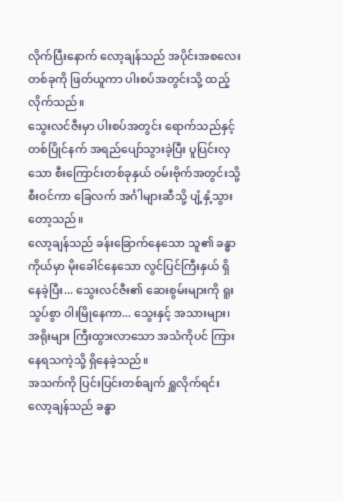လိုက်ပြီးနောက် လော့ချန်သည် အပိုင်းအစလေး တစ်ခုကို ဖြတ်ယူကာ ပါးစပ်အတွင်းသို့ ထည့်လိုက်သည်။
သွေးလင်ဇီးမှာ ပါးစပ်အတွင်း ရောက်သည်နှင့်တစ်ပြိုင်နက် အရည်ပျော်သွားခဲ့ပြီး ပူပြင်းလှသော စီးကြောင်းတစ်ခုနှယ် ဝမ်းဗိုက်အတွင်းသို့ စီးဝင်ကာ ခြေလက် အင်္ဂါများဆီသို့ ပျံ့နှံ့သွားတော့သည်။
လော့ချန်သည် ခန်းခြောက်နေသော သူ၏ ခန္ဓာကိုယ်မှာ မိုးခေါင်နေသော လွင်ပြင်ကြီးနှယ် ရှိနေခဲ့ပြီး... သွေးလင်ဇီး၏ ဆေးစွမ်းများကို ရူးသွပ်စွာ ဝါးမြိုနေကာ... သွေးနှင့် အသားများ၊ အရိုးများ ကြီးထွားလာသော အသံကိုပင် ကြားနေရသကဲ့သို့ ရှိနေခဲ့သည်။
အသက်ကို ပြင်းပြင်းတစ်ချက် ရှူလိုက်ရင်း လော့ချန်သည် ခန္ဓာ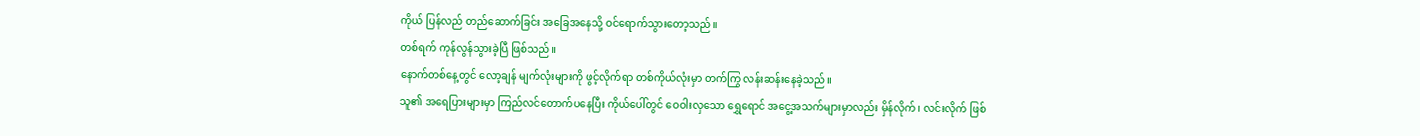ကိုယ် ပြန်လည် တည်ဆောက်ခြင်း အခြေအနေသို့ ဝင်ရောက်သွားတော့သည်။
တစ်ရက် ကုန်လွန်သွားခဲ့ပြီ ဖြစ်သည်။
နောက်တစ်နေ့တွင် လော့ချန် မျက်လုံးများကို ဖွင့်လိုက်ရာ တစ်ကိုယ်လုံးမှာ တက်ကြွ လန်းဆန်းနေခဲ့သည်။
သူ၏ အရေပြားများမှာ ကြည်လင်တောက်ပနေပြီး ကိုယ်ပေါ်တွင် ဝေဝါးလှသော ရွှေရောင် အငွေ့အသက်များမှာလည်း မှိန်လိုက်၊ လင်းလိုက် ဖြစ်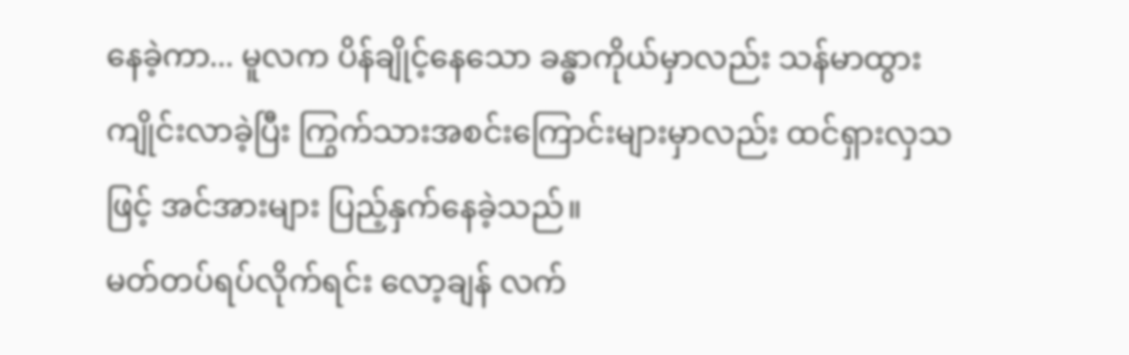နေခဲ့ကာ... မူလက ပိန်ချိုင့်နေသော ခန္ဓာကိုယ်မှာလည်း သန်မာထွားကျိုင်းလာခဲ့ပြီး ကြွက်သားအစင်းကြောင်းများမှာလည်း ထင်ရှားလှသဖြင့် အင်အားများ ပြည့်နှက်နေခဲ့သည်။
မတ်တပ်ရပ်လိုက်ရင်း လော့ချန် လက်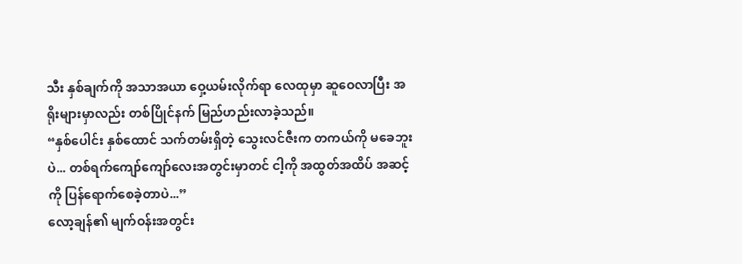သီး နှစ်ချက်ကို အသာအယာ ဝှေ့ယမ်းလိုက်ရာ လေထုမှာ ဆူဝေလာပြီး အရိုးများမှာလည်း တစ်ပြိုင်နက် မြည်ဟည်းလာခဲ့သည်။
“နှစ်ပေါင်း နှစ်ထောင် သက်တမ်းရှိတဲ့ သွေးလင်ဇီးက တကယ်ကို မခေဘူးပဲ... တစ်ရက်ကျော်ကျော်လေးအတွင်းမှာတင် ငါ့ကို အထွတ်အထိပ် အဆင့်ကို ပြန်ရောက်စေခဲ့တာပဲ...”
လော့ချန်၏ မျက်ဝန်းအတွင်း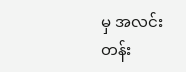မှ အလင်းတန်း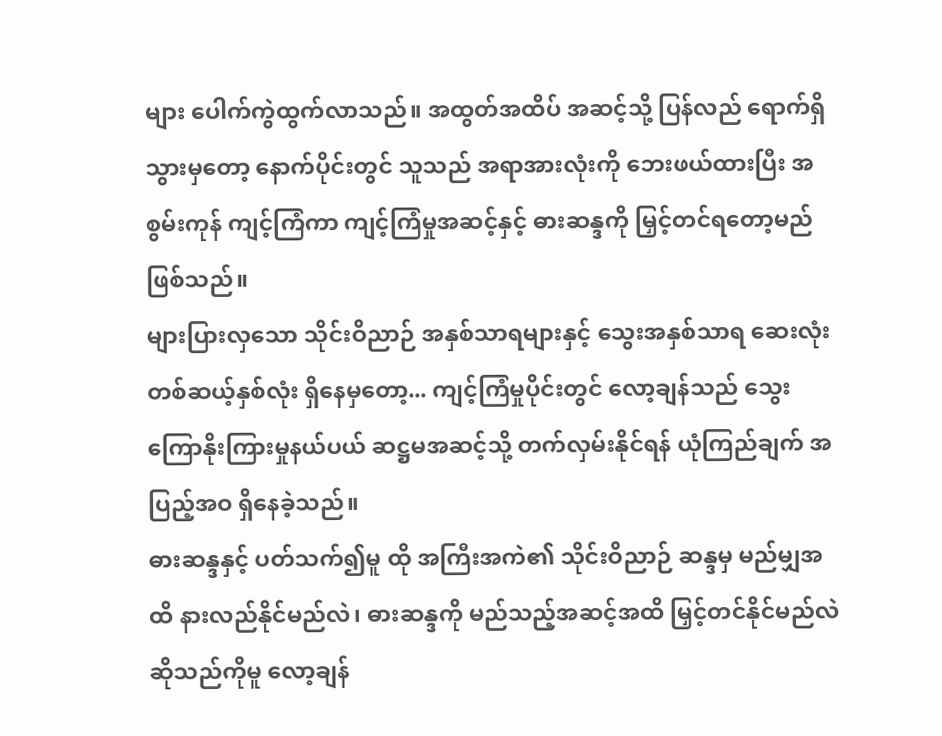များ ပေါက်ကွဲထွက်လာသည်။ အထွတ်အထိပ် အဆင့်သို့ ပြန်လည် ရောက်ရှိသွားမှတော့ နောက်ပိုင်းတွင် သူသည် အရာအားလုံးကို ဘေးဖယ်ထားပြီး အစွမ်းကုန် ကျင့်ကြံကာ ကျင့်ကြံမှုအဆင့်နှင့် ဓားဆန္ဒကို မြှင့်တင်ရတော့မည် ဖြစ်သည်။
များပြားလှသော သိုင်းဝိညာဉ် အနှစ်သာရများနှင့် သွေးအနှစ်သာရ ဆေးလုံး တစ်ဆယ့်နှစ်လုံး ရှိနေမှတော့... ကျင့်ကြံမှုပိုင်းတွင် လော့ချန်သည် သွေးကြောနိုးကြားမှုနယ်ပယ် ဆဋ္ဌမအဆင့်သို့ တက်လှမ်းနိုင်ရန် ယုံကြည်ချက် အပြည့်အဝ ရှိနေခဲ့သည်။
ဓားဆန္ဒနှင့် ပတ်သက်၍မူ ထို အကြီးအကဲ၏ သိုင်းဝိညာဉ် ဆန္ဒမှ မည်မျှအထိ နားလည်နိုင်မည်လဲ၊ ဓားဆန္ဒကို မည်သည့်အဆင့်အထိ မြှင့်တင်နိုင်မည်လဲ ဆိုသည်ကိုမူ လော့ချန်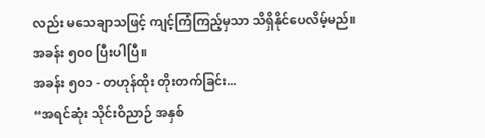လည်း မသေချာသဖြင့် ကျင့်ကြံကြည့်မှသာ သိရှိနိုင်ပေလိမ့်မည်။
အခန်း ၅၀၀ ပြီးပါပြီ။
အခန်း ၅၀၁ - တဟုန်ထိုး တိုးတက်ခြင်း...
“အရင်ဆုံး သိုင်းဝိညာဉ် အနှစ်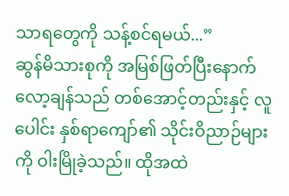သာရတွေကို သန့်စင်ရမယ်...”
ဆွန်မိသားစုကို အမြစ်ဖြတ်ပြီးနောက် လော့ချန်သည် တစ်အောင့်တည်းနှင့် လူပေါင်း နှစ်ရာကျော်၏ သိုင်းဝိညာဉ်များကို ဝါးမြိုခဲ့သည်။ ထိုအထဲ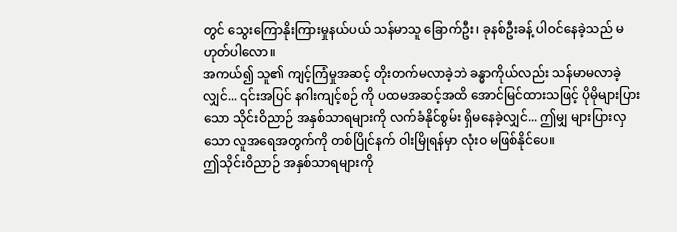တွင် သွေးကြောနိုးကြားမှုနယ်ပယ် သန်မာသူ ခြောက်ဦး၊ ခုနစ်ဦးခန့် ပါဝင်နေခဲ့သည် မဟုတ်ပါလော။
အကယ်၍ သူ၏ ကျင့်ကြံမှုအဆင့် တိုးတက်မလာခဲ့ဘဲ ခန္ဓာကိုယ်လည်း သန်မာမလာခဲ့လျှင်... ၎င်းအပြင် နဂါးကျင့်စဉ် ကို ပထမအဆင့်အထိ အောင်မြင်ထားသဖြင့် ပိုမိုများပြားသော သိုင်းဝိညာဉ် အနှစ်သာရများကို လက်ခံနိုင်စွမ်း ရှိမနေခဲ့လျှင်... ဤမျှ များပြားလှသော လူအရေအတွက်ကို တစ်ပြိုင်နက် ဝါးမြိုရန်မှာ လုံးဝ မဖြစ်နိုင်ပေ။
ဤသိုင်းဝိညာဉ် အနှစ်သာရများကို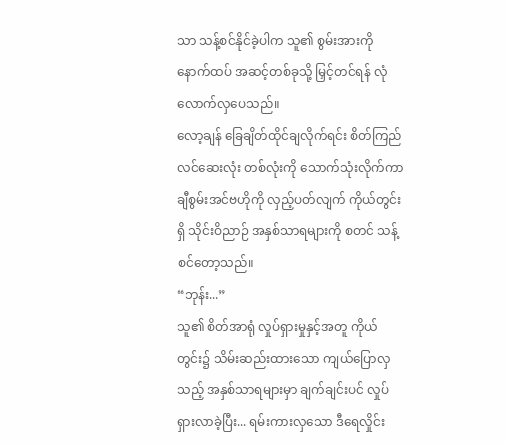သာ သန့်စင်နိုင်ခဲ့ပါက သူ၏ စွမ်းအားကို နောက်ထပ် အဆင့်တစ်ခုသို့ မြှင့်တင်ရန် လုံလောက်လှပေသည်။
လော့ချန် ခြေချိတ်ထိုင်ချလိုက်ရင်း စိတ်ကြည်လင်ဆေးလုံး တစ်လုံးကို သောက်သုံးလိုက်ကာ ချီစွမ်းအင်ဗဟိုကို လှည့်ပတ်လျက် ကိုယ်တွင်းရှိ သိုင်းဝိညာဉ် အနှစ်သာရများကို စတင် သန့်စင်တော့သည်။
“ဘုန်း...”
သူ၏ စိတ်အာရုံ လှုပ်ရှားမှုနှင့်အတူ ကိုယ်တွင်း၌ သိမ်းဆည်းထားသော ကျယ်ပြောလှသည့် အနှစ်သာရများမှာ ချက်ချင်းပင် လှုပ်ရှားလာခဲ့ပြီး... ရမ်းကားလှသော ဒီရေလှိုင်း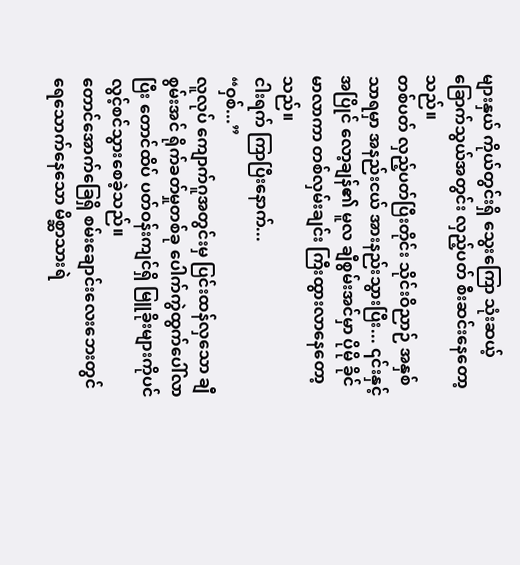များနှယ် ကိုယ်တွင်းရှိ သွေးကြော သုံးဆယ့်ခြောက်သွယ်အတွင်း လှည့်ပတ် စီးဆင်းနေတော့သည်။
တစ်ပတ် လှည့်ပတ်ပြီးတိုင်း သိုင်းဝိညာဉ် အနှစ်သာရမှာ အနည်းငယ် အားနည်းသွားပြီး... ၎င်းနှင့်အပြိုင် လော့ချန်၏ မူလ ချီစွမ်းအင်မှာ ပိုမို ခိုင်မာလာကာ တစ်လှမ်းချင်း ကြီးထွားလာနေတော့သည်။
ငါးရက် ကြာပြီးနောက်...
“ဝှစ်...”
လူလုပ် ကျောက်ဂူအတွင်းမှ ပြင်းထန်လှသော ချီစွမ်းအင် ရိုက်ခတ်မှုတစ်ခု ပေါက်ကွဲထွက်ပေါ်လာပြီး တောင်ထိပ် ပတ်ဝန်းကျင်ရှိ မြူခိုးများကိုပင် လွင့်စင်သွားစေခဲ့သည်။
တောင်အောက်ခြေရှိ စမ်းချောင်းလေးဘေးတွင် ရေသောက်နေသော မိစ္ဆာသားရဲ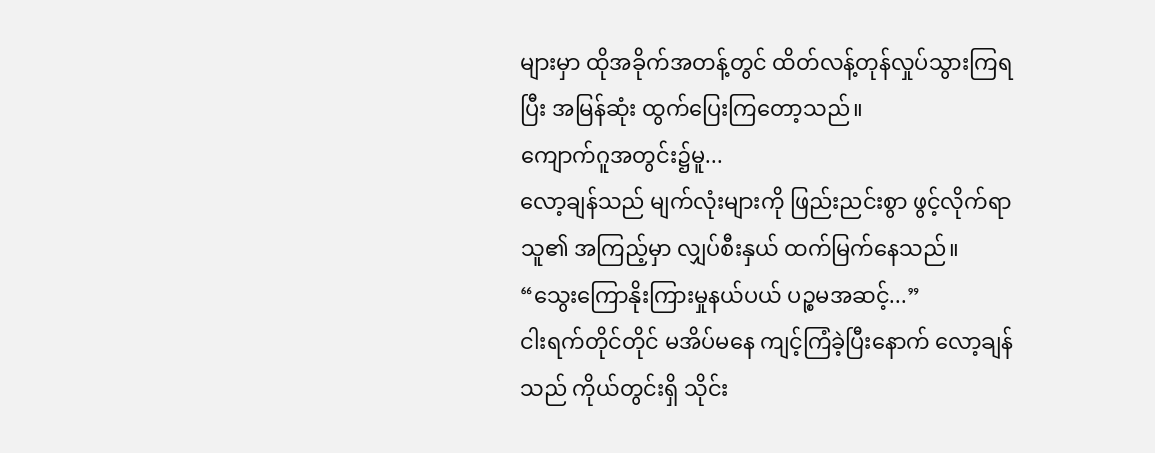များမှာ ထိုအခိုက်အတန့်တွင် ထိတ်လန့်တုန်လှုပ်သွားကြရပြီး အမြန်ဆုံး ထွက်ပြေးကြတော့သည်။
ကျောက်ဂူအတွင်း၌မူ...
လော့ချန်သည် မျက်လုံးများကို ဖြည်းညင်းစွာ ဖွင့်လိုက်ရာ သူ၏ အကြည့်မှာ လျှပ်စီးနှယ် ထက်မြက်နေသည်။
“သွေးကြောနိုးကြားမှုနယ်ပယ် ပဉ္စမအဆင့်...”
ငါးရက်တိုင်တိုင် မအိပ်မနေ ကျင့်ကြံခဲ့ပြီးနောက် လော့ချန်သည် ကိုယ်တွင်းရှိ သိုင်း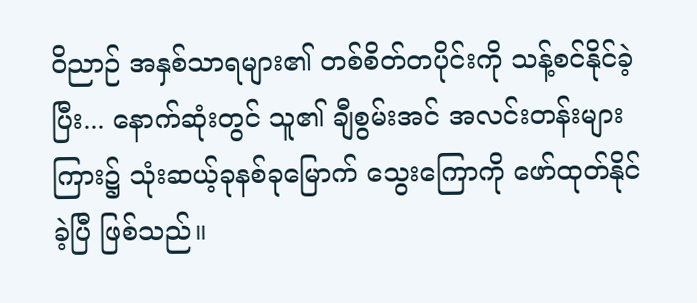ဝိညာဉ် အနှစ်သာရများ၏ တစ်စိတ်တပိုင်းကို သန့်စင်နိုင်ခဲ့ပြီး... နောက်ဆုံးတွင် သူ၏ ချီစွမ်းအင် အလင်းတန်းများကြား၌ သုံးဆယ့်ခုနစ်ခုမြောက် သွေးကြောကို ဖော်ထုတ်နိုင်ခဲ့ပြီ ဖြစ်သည်။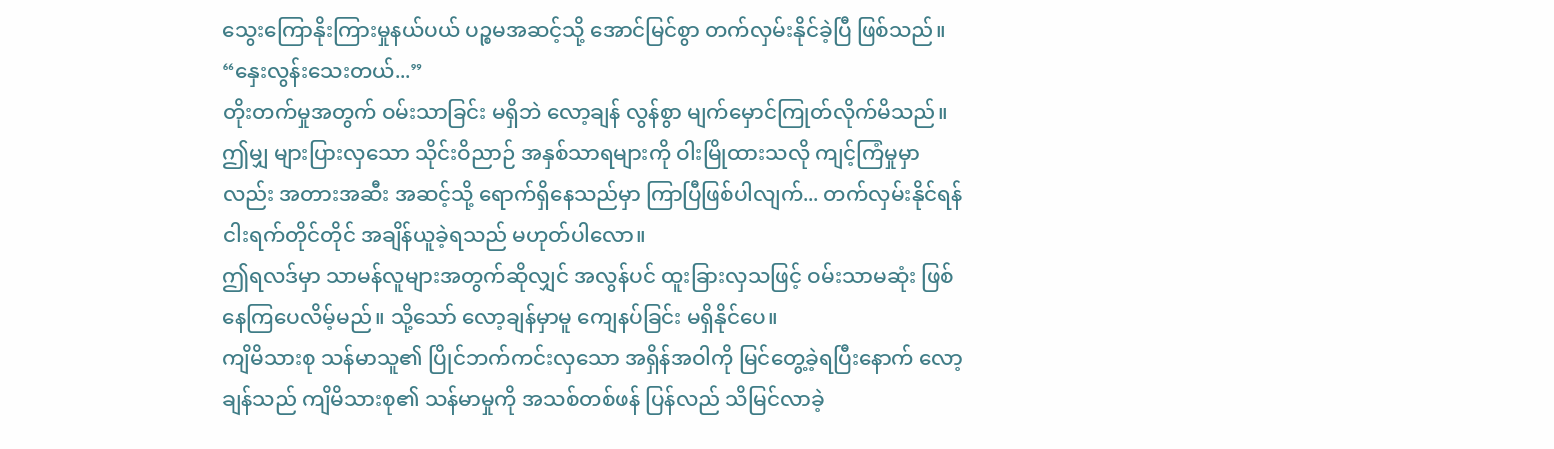သွေးကြောနိုးကြားမှုနယ်ပယ် ပဉ္စမအဆင့်သို့ အောင်မြင်စွာ တက်လှမ်းနိုင်ခဲ့ပြီ ဖြစ်သည်။
“နှေးလွန်းသေးတယ်...”
တိုးတက်မှုအတွက် ဝမ်းသာခြင်း မရှိဘဲ လော့ချန် လွန်စွာ မျက်မှောင်ကြုတ်လိုက်မိသည်။
ဤမျှ များပြားလှသော သိုင်းဝိညာဉ် အနှစ်သာရများကို ဝါးမြိုထားသလို ကျင့်ကြံမှုမှာလည်း အတားအဆီး အဆင့်သို့ ရောက်ရှိနေသည်မှာ ကြာပြီဖြစ်ပါလျက်... တက်လှမ်းနိုင်ရန် ငါးရက်တိုင်တိုင် အချိန်ယူခဲ့ရသည် မဟုတ်ပါလော။
ဤရလဒ်မှာ သာမန်လူများအတွက်ဆိုလျှင် အလွန်ပင် ထူးခြားလှသဖြင့် ဝမ်းသာမဆုံး ဖြစ်နေကြပေလိမ့်မည်။ သို့သော် လော့ချန်မှာမူ ကျေနပ်ခြင်း မရှိနိုင်ပေ။
ကျိမိသားစု သန်မာသူ၏ ပြိုင်ဘက်ကင်းလှသော အရှိန်အဝါကို မြင်တွေ့ခဲ့ရပြီးနောက် လော့ချန်သည် ကျိမိသားစု၏ သန်မာမှုကို အသစ်တစ်ဖန် ပြန်လည် သိမြင်လာခဲ့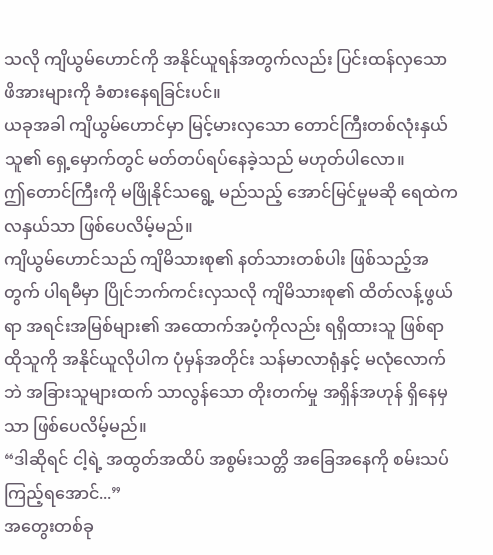သလို ကျိယွမ်ဟောင်ကို အနိုင်ယူရန်အတွက်လည်း ပြင်းထန်လှသော ဖိအားများကို ခံစားနေရခြင်းပင်။
ယခုအခါ ကျိယွမ်ဟောင်မှာ မြင့်မားလှသော တောင်ကြီးတစ်လုံးနှယ် သူ၏ ရှေ့မှောက်တွင် မတ်တပ်ရပ်နေခဲ့သည် မဟုတ်ပါလော။
ဤတောင်ကြီးကို မဖြိုနိုင်သရွေ့ မည်သည့် အောင်မြင်မှုမဆို ရေထဲက လနှယ်သာ ဖြစ်ပေလိမ့်မည်။
ကျိယွမ်ဟောင်သည် ကျိမိသားစု၏ နတ်သားတစ်ပါး ဖြစ်သည့်အတွက် ပါရမီမှာ ပြိုင်ဘက်ကင်းလှသလို ကျိမိသားစု၏ ထိတ်လန့်ဖွယ်ရာ အရင်းအမြစ်များ၏ အထောက်အပံ့ကိုလည်း ရရှိထားသူ ဖြစ်ရာ ထိုသူကို အနိုင်ယူလိုပါက ပုံမှန်အတိုင်း သန်မာလာရုံနှင့် မလုံလောက်ဘဲ အခြားသူများထက် သာလွန်သော တိုးတက်မှု အရှိန်အဟုန် ရှိနေမှသာ ဖြစ်ပေလိမ့်မည်။
“ဒါဆိုရင် ငါ့ရဲ့ အထွတ်အထိပ် အစွမ်းသတ္တိ အခြေအနေကို စမ်းသပ်ကြည့်ရအောင်...”
အတွေးတစ်ခု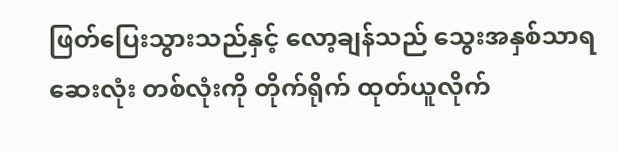ဖြတ်ပြေးသွားသည်နှင့် လော့ချန်သည် သွေးအနှစ်သာရ ဆေးလုံး တစ်လုံးကို တိုက်ရိုက် ထုတ်ယူလိုက်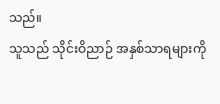သည်။
သူသည် သိုင်းဝိညာဉ် အနှစ်သာရများကို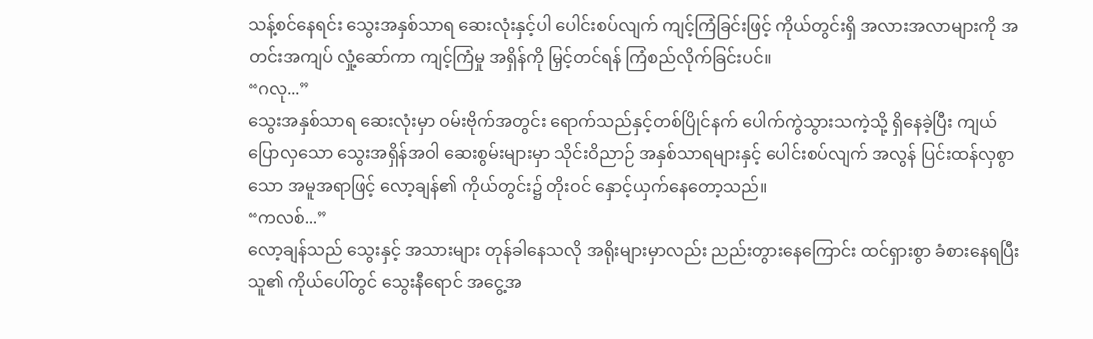သန့်စင်နေရင်း သွေးအနှစ်သာရ ဆေးလုံးနှင့်ပါ ပေါင်းစပ်လျက် ကျင့်ကြံခြင်းဖြင့် ကိုယ်တွင်းရှိ အလားအလာများကို အတင်းအကျပ် လှုံ့ဆော်ကာ ကျင့်ကြံမှု အရှိန်ကို မြှင့်တင်ရန် ကြံစည်လိုက်ခြင်းပင်။
“ဂလု...”
သွေးအနှစ်သာရ ဆေးလုံးမှာ ဝမ်းဗိုက်အတွင်း ရောက်သည်နှင့်တစ်ပြိုင်နက် ပေါက်ကွဲသွားသကဲ့သို့ ရှိနေခဲ့ပြီး ကျယ်ပြောလှသော သွေးအရှိန်အဝါ ဆေးစွမ်းများမှာ သိုင်းဝိညာဉ် အနှစ်သာရများနှင့် ပေါင်းစပ်လျက် အလွန် ပြင်းထန်လှစွာသော အမူအရာဖြင့် လော့ချန်၏ ကိုယ်တွင်း၌ တိုးဝင် နှောင့်ယှက်နေတော့သည်။
“ကလစ်...”
လော့ချန်သည် သွေးနှင့် အသားများ တုန်ခါနေသလို အရိုးများမှာလည်း ညည်းတွားနေကြောင်း ထင်ရှားစွာ ခံစားနေရပြီး သူ၏ ကိုယ်ပေါ်တွင် သွေးနီရောင် အငွေ့အ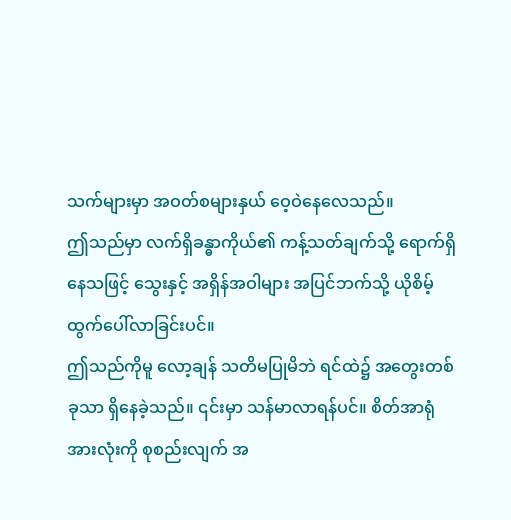သက်များမှာ အဝတ်စများနှယ် ဝေ့ဝဲနေလေသည်။
ဤသည်မှာ လက်ရှိခန္ဓာကိုယ်၏ ကန့်သတ်ချက်သို့ ရောက်ရှိနေသဖြင့် သွေးနှင့် အရှိန်အဝါများ အပြင်ဘက်သို့ ယိုစိမ့်ထွက်ပေါ်လာခြင်းပင်။
ဤသည်ကိုမူ လော့ချန် သတိမပြုမိဘဲ ရင်ထဲ၌ အတွေးတစ်ခုသာ ရှိနေခဲ့သည်။ ၎င်းမှာ သန်မာလာရန်ပင်။ စိတ်အာရုံအားလုံးကို စုစည်းလျက် အ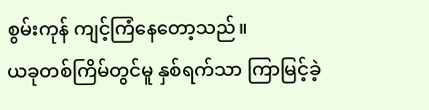စွမ်းကုန် ကျင့်ကြံနေတော့သည်။
ယခုတစ်ကြိမ်တွင်မူ နှစ်ရက်သာ ကြာမြင့်ခဲ့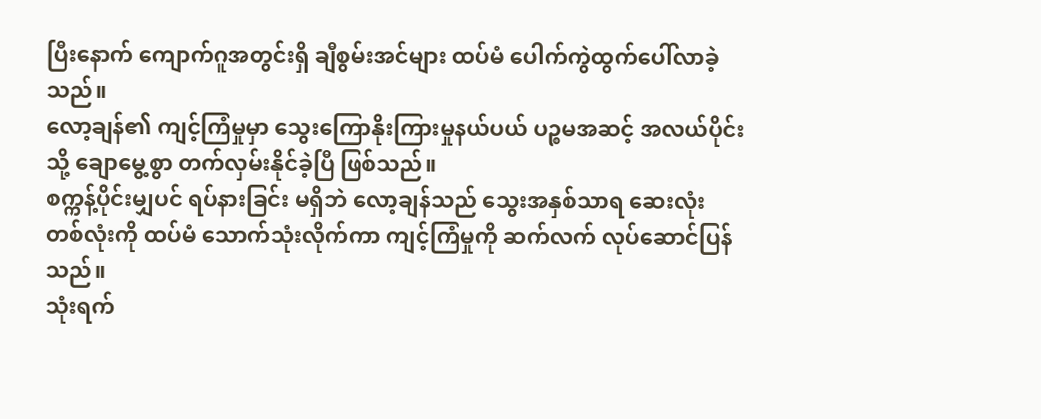ပြီးနောက် ကျောက်ဂူအတွင်းရှိ ချီစွမ်းအင်များ ထပ်မံ ပေါက်ကွဲထွက်ပေါ်လာခဲ့သည်။
လော့ချန်၏ ကျင့်ကြံမှုမှာ သွေးကြောနိုးကြားမှုနယ်ပယ် ပဉ္စမအဆင့် အလယ်ပိုင်းသို့ ချောမွေ့စွာ တက်လှမ်းနိုင်ခဲ့ပြီ ဖြစ်သည်။
စက္ကန့်ပိုင်းမျှပင် ရပ်နားခြင်း မရှိဘဲ လော့ချန်သည် သွေးအနှစ်သာရ ဆေးလုံး တစ်လုံးကို ထပ်မံ သောက်သုံးလိုက်ကာ ကျင့်ကြံမှုကို ဆက်လက် လုပ်ဆောင်ပြန်သည်။
သုံးရက်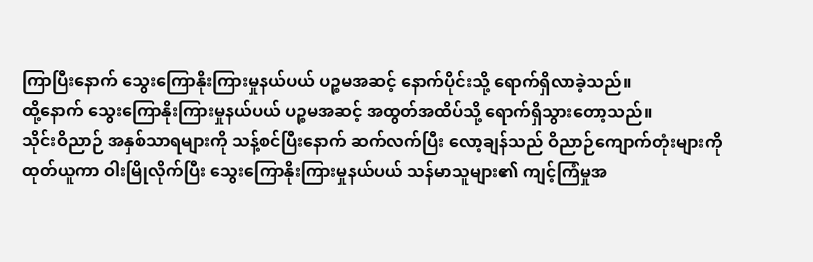ကြာပြီးနောက် သွေးကြောနိုးကြားမှုနယ်ပယ် ပဉ္စမအဆင့် နောက်ပိုင်းသို့ ရောက်ရှိလာခဲ့သည်။
ထို့နောက် သွေးကြောနိုးကြားမှုနယ်ပယ် ပဉ္စမအဆင့် အထွတ်အထိပ်သို့ ရောက်ရှိသွားတော့သည်။
သိုင်းဝိညာဉ် အနှစ်သာရများကို သန့်စင်ပြီးနောက် ဆက်လက်ပြီး လော့ချန်သည် ဝိညာဉ်ကျောက်တုံးများကို ထုတ်ယူကာ ဝါးမြိုလိုက်ပြီး သွေးကြောနိုးကြားမှုနယ်ပယ် သန်မာသူများ၏ ကျင့်ကြံမှုအ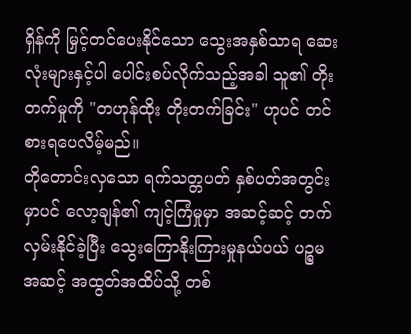ရှိန်ကို မြှင့်တင်ပေးနိုင်သော သွေးအနှစ်သာရ ဆေးလုံးများနှင့်ပါ ပေါင်းစပ်လိုက်သည့်အခါ သူ၏ တိုးတက်မှုကို "တဟုန်ထိုး တိုးတက်ခြင်း" ဟုပင် တင်စားရပေလိမ့်မည်။
တိုတောင်းလှသော ရက်သတ္တပတ် နှစ်ပတ်အတွင်းမှာပင် လော့ချန်၏ ကျင့်ကြံမှုမှာ အဆင့်ဆင့် တက်လှမ်းနိုင်ခဲ့ပြီး သွေးကြောနိုးကြားမှုနယ်ပယ် ပဉ္စမအဆင့် အထွတ်အထိပ်သို့ တစ်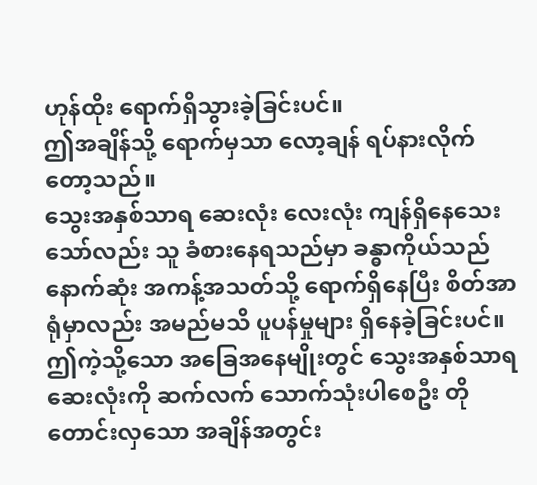ဟုန်ထိုး ရောက်ရှိသွားခဲ့ခြင်းပင်။
ဤအချိန်သို့ ရောက်မှသာ လော့ချန် ရပ်နားလိုက်တော့သည်။
သွေးအနှစ်သာရ ဆေးလုံး လေးလုံး ကျန်ရှိနေသေးသော်လည်း သူ ခံစားနေရသည်မှာ ခန္ဓာကိုယ်သည် နောက်ဆုံး အကန့်အသတ်သို့ ရောက်ရှိနေပြီး စိတ်အာရုံမှာလည်း အမည်မသိ ပူပန်မှုများ ရှိနေခဲ့ခြင်းပင်။
ဤကဲ့သို့သော အခြေအနေမျိုးတွင် သွေးအနှစ်သာရ ဆေးလုံးကို ဆက်လက် သောက်သုံးပါစေဦး တိုတောင်းလှသော အချိန်အတွင်း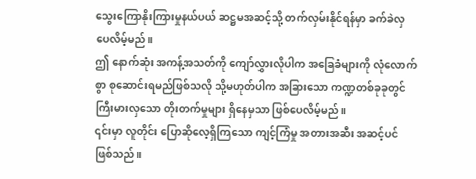သွေးကြောနိုးကြားမှုနယ်ပယ် ဆဋ္ဌမအဆင့်သို့ တက်လှမ်းနိုင်ရန်မှာ ခက်ခဲလှပေလိမ့်မည်။
ဤ နောက်ဆုံး အကန့်အသတ်ကို ကျော်လွှားလိုပါက အခြေခံများကို လုံလောက်စွာ စုဆောင်းရမည်ဖြစ်သလို သို့မဟုတ်ပါက အခြားသော ကဏ္ဍတစ်ခုခုတွင် ကြီးမားလှသော တိုးတက်မှုများ ရှိနေမှသာ ဖြစ်ပေလိမ့်မည်။
၎င်းမှာ လူတိုင်း ပြောဆိုလေ့ရှိကြသော ကျင့်ကြံမှု အတားအဆီး အဆင့်ပင် ဖြစ်သည်။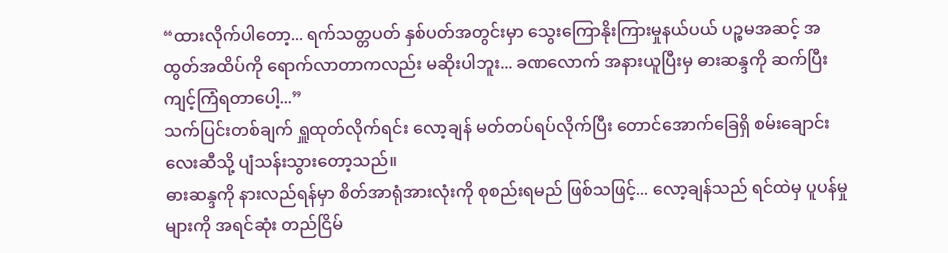“ထားလိုက်ပါတော့... ရက်သတ္တပတ် နှစ်ပတ်အတွင်းမှာ သွေးကြောနိုးကြားမှုနယ်ပယ် ပဉ္စမအဆင့် အထွတ်အထိပ်ကို ရောက်လာတာကလည်း မဆိုးပါဘူး... ခဏလောက် အနားယူပြီးမှ ဓားဆန္ဒကို ဆက်ပြီး ကျင့်ကြံရတာပေါ့...”
သက်ပြင်းတစ်ချက် ရှူထုတ်လိုက်ရင်း လော့ချန် မတ်တပ်ရပ်လိုက်ပြီး တောင်အောက်ခြေရှိ စမ်းချောင်းလေးဆီသို့ ပျံသန်းသွားတော့သည်။
ဓားဆန္ဒကို နားလည်ရန်မှာ စိတ်အာရုံအားလုံးကို စုစည်းရမည် ဖြစ်သဖြင့်... လော့ချန်သည် ရင်ထဲမှ ပူပန်မှုများကို အရင်ဆုံး တည်ငြိမ်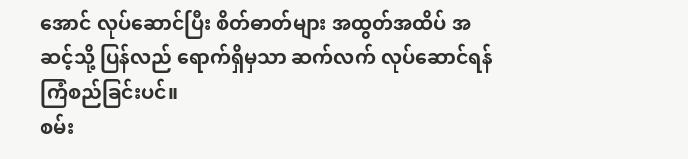အောင် လုပ်ဆောင်ပြီး စိတ်ဓာတ်များ အထွတ်အထိပ် အဆင့်သို့ ပြန်လည် ရောက်ရှိမှသာ ဆက်လက် လုပ်ဆောင်ရန် ကြံစည်ခြင်းပင်။
စမ်း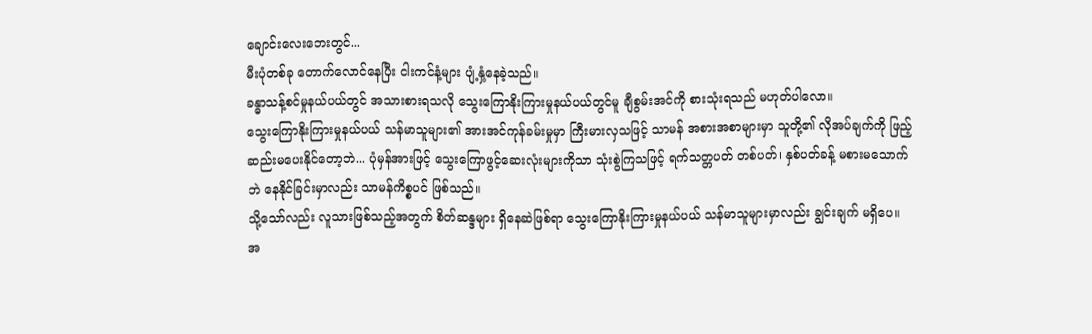ချောင်းလေးဘေးတွင်...
မီးပုံတစ်ခု တောက်လောင်နေပြီး ငါးကင်နံ့များ ပျံ့နှံ့နေခဲ့သည်။
ခန္ဓာသန့်စင်မှုနယ်ပယ်တွင် အသားစားရသလို သွေးကြောနိုးကြားမှုနယ်ပယ်တွင်မူ ချီစွမ်းအင်ကို စားသုံးရသည် မဟုတ်ပါလော။
သွေးကြောနိုးကြားမှုနယ်ပယ် သန်မာသူများ၏ အားအင်ကုန်ခမ်းမှုမှာ ကြီးမားလှသဖြင့် သာမန် အစားအစာများမှာ သူတို့၏ လိုအပ်ချက်ကို ဖြည့်ဆည်းမပေးနိုင်တော့ဘဲ... ပုံမှန်အားဖြင့် သွေးကြောဖွင့်ဆေးလုံးများကိုသာ သုံးစွဲကြသဖြင့် ရက်သတ္တပတ် တစ်ပတ်၊ နှစ်ပတ်ခန့် မစားမသောက်ဘဲ နေနိုင်ခြင်းမှာလည်း သာမန်ကိစ္စပင် ဖြစ်သည်။
သို့သော်လည်း လူသားဖြစ်သည့်အတွက် စိတ်ဆန္ဒများ ရှိနေဆဲဖြစ်ရာ သွေးကြောနိုးကြားမှုနယ်ပယ် သန်မာသူများမှာလည်း ချွင်းချက် မရှိပေ။
အ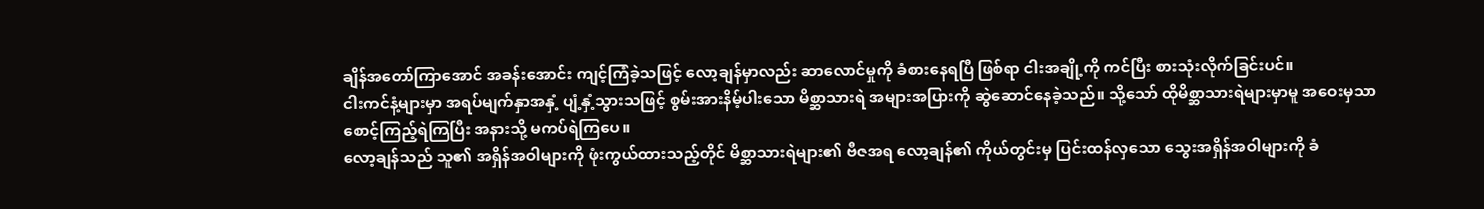ချိန်အတော်ကြာအောင် အခန်းအောင်း ကျင့်ကြံခဲ့သဖြင့် လော့ချန်မှာလည်း ဆာလောင်မှုကို ခံစားနေရပြီ ဖြစ်ရာ ငါးအချို့ကို ကင်ပြီး စားသုံးလိုက်ခြင်းပင်။
ငါးကင်နံ့များမှာ အရပ်မျက်နှာအနှံ့ ပျံ့နှံ့သွားသဖြင့် စွမ်းအားနိမ့်ပါးသော မိစ္ဆာသားရဲ အများအပြားကို ဆွဲဆောင်နေခဲ့သည်။ သို့သော် ထိုမိစ္ဆာသားရဲများမှာမူ အဝေးမှသာ စောင့်ကြည့်ရဲကြပြီး အနားသို့ မကပ်ရဲကြပေ။
လော့ချန်သည် သူ၏ အရှိန်အဝါများကို ဖုံးကွယ်ထားသည့်တိုင် မိစ္ဆာသားရဲများ၏ ဗီဇအရ လော့ချန်၏ ကိုယ်တွင်းမှ ပြင်းထန်လှသော သွေးအရှိန်အဝါများကို ခံ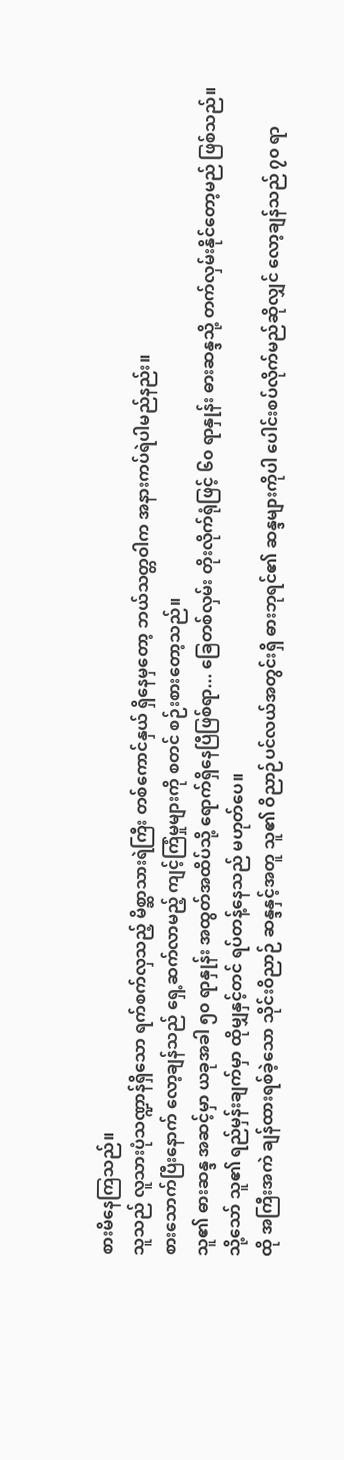စားမိနေကြသည်။
သူသည် လူသားပုံသဏ္ဍာန်ရှိသော ရက်စက်လှသည့် မိစ္ဆာသားရဲကြီး တစ်ကောင်နှယ် ရှိနေမှတော့ ဘယ်သတ္တဝါက အနားကပ်ရဲပါမည်နည်း။
စားသောက်ပြီးနောက် လော့ချန်သည် ရှေ့ဆက်လာမည့် ကျင့်ကြံမှုများကို စတင် စဉ်းစားတော့သည်။
သူ၏ ဓားဆန္ဒ အဆင့်မှာ ယခုအခါ ၅၀ ရာနှုန်း အထွတ်အထိပ်သို့ ရောက်ရှိနေပြီဖြစ်ရာ... ခြေတစ်လှမ်း တိုးလိုက်ရုံဖြင့် ၆၀ ရာနှုန်း ဓားဆန္ဒသို့ တက်လှမ်းနိုင်တော့မည် ဖြစ်သည်။
သို့သော် သူ၏ ရည်မှန်းချက်မှာ ထိုမျှနှင့်တင် ရပ်တန့်နေသည် မဟုတ်ပေ။
ထို အကြီးအကဲ ချန်ထားရစ်ခဲ့သော သိုင်းဝိညာဉ် ဆန္ဒနှင့်အတူ သူ၏ ဝိညာဉ်ပင်လယ်အတွင်းရှိ ဓားဘုရင်၏ ဆန္ဒများကိုပါ ပေါင်းစပ်လိုက်မည်ဆိုလျှင် လော့ချန်သည် ၇၀ ရာ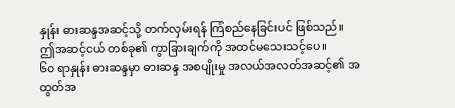နှုန်း ဓားဆန္ဒအဆင့်သို့ တက်လှမ်းရန် ကြံစည်နေခြင်းပင် ဖြစ်သည်။
ဤအဆင့်ငယ် တစ်ခု၏ ကွာခြားချက်ကို အထင်မသေးသင့်ပေ။
၆၀ ရာနှုန်း ဓားဆန္ဒမှာ ဓားဆန္ဒ အစပျိုးမှု အလယ်အလတ်အဆင့်၏ အထွတ်အ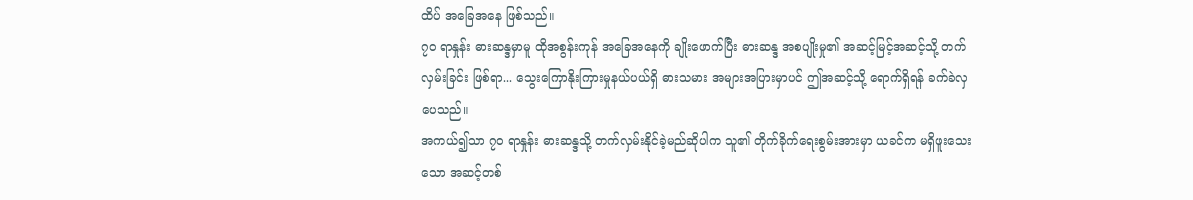ထိပ် အခြေအနေ ဖြစ်သည်။
၇၀ ရာနှုန်း ဓားဆန္ဒမှာမူ ထိုအစွန်းကုန် အခြေအနေကို ချိုးဖောက်ပြီး ဓားဆန္ဒ အစပျိုးမှု၏ အဆင့်မြင့်အဆင့်သို့ တက်လှမ်းခြင်း ဖြစ်ရာ... သွေးကြောနိုးကြားမှုနယ်ပယ်ရှိ ဓားသမား အများအပြားမှာပင် ဤအဆင့်သို့ ရောက်ရှိရန် ခက်ခဲလှပေသည်။
အကယ်၍သာ ၇၀ ရာနှုန်း ဓားဆန္ဒသို့ တက်လှမ်းနိုင်ခဲ့မည်ဆိုပါက သူ၏ တိုက်ခိုက်ရေးစွမ်းအားမှာ ယခင်က မရှိဖူးသေးသော အဆင့်တစ်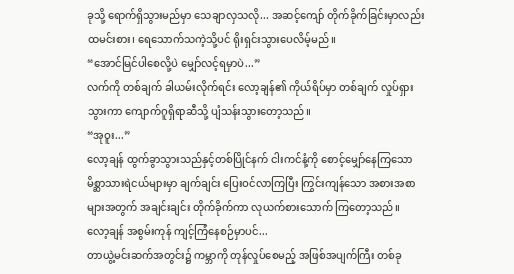ခုသို့ ရောက်ရှိသွားမည်မှာ သေချာလှသလို... အဆင့်ကျော် တိုက်ခိုက်ခြင်းမှာလည်း ထမင်းစား၊ ရေသောက်သကဲ့သို့ပင် ရိုးရှင်းသွားပေလိမ့်မည်။
“အောင်မြင်ပါစေလို့ပဲ မျှော်လင့်ရမှာပဲ...”
လက်ကို တစ်ချက် ခါယမ်းလိုက်ရင်း လော့ချန်၏ ကိုယ်ရိပ်မှာ တစ်ချက် လှုပ်ရှားသွားကာ ကျောက်ဂူရှိရာဆီသို့ ပျံသန်းသွားတော့သည်။
“အုဝူး...”
လော့ချန် ထွက်ခွာသွားသည်နှင့်တစ်ပြိုင်နက် ငါးကင်နံ့ကို စောင့်မျှော်နေကြသော မိစ္ဆာသားရဲငယ်များမှာ ချက်ချင်း ပြေးဝင်လာကြပြီး ကြွင်းကျန်သော အစားအစာများအတွက် အချင်းချင်း တိုက်ခိုက်ကာ လုယက်စားသောက် ကြတော့သည်။
လော့ချန် အစွမ်းကုန် ကျင့်ကြံနေစဉ်မှာပင်...
တာယွဲ့မင်းဆက်အတွင်း၌ ကမ္ဘာကို တုန်လှုပ်စေမည့် အဖြစ်အပျက်ကြီး တစ်ခု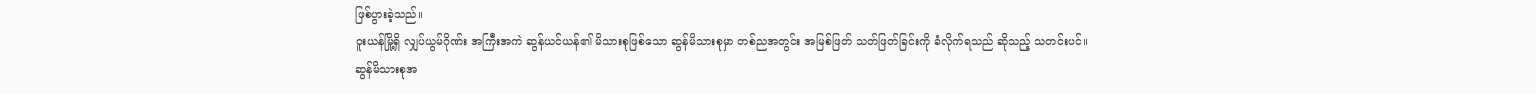ဖြစ်ပွားခဲ့သည်။
ဝူးယန်မြို့ရှိ လျှပ်ယွမ်ဂိုဏ်း အကြီးအကဲ ဆွန်ယင်ယန်၏ မိသားစုဖြစ်သော ဆွန်မိသားစုမှာ တစ်ညအတွင်း အမြစ်ဖြတ် သတ်ဖြတ်ခြင်းကို ခံလိုက်ရသည် ဆိုသည့် သတင်းပင်။
ဆွန်မိသားစုအ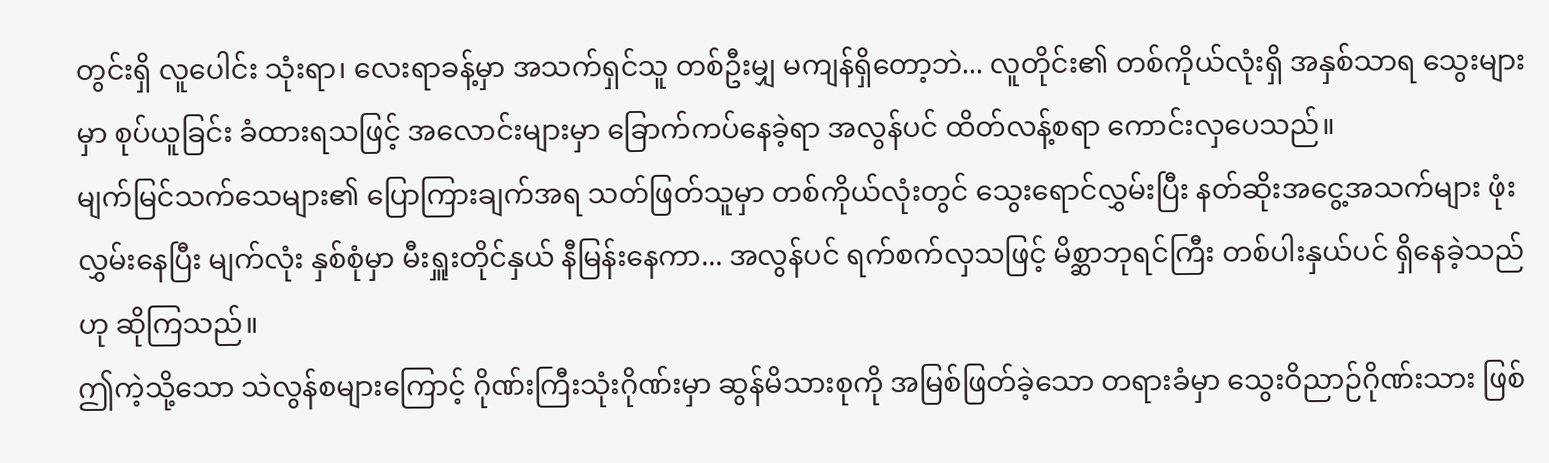တွင်းရှိ လူပေါင်း သုံးရာ၊ လေးရာခန့်မှာ အသက်ရှင်သူ တစ်ဦးမျှ မကျန်ရှိတော့ဘဲ... လူတိုင်း၏ တစ်ကိုယ်လုံးရှိ အနှစ်သာရ သွေးများမှာ စုပ်ယူခြင်း ခံထားရသဖြင့် အလောင်းများမှာ ခြောက်ကပ်နေခဲ့ရာ အလွန်ပင် ထိတ်လန့်စရာ ကောင်းလှပေသည်။
မျက်မြင်သက်သေများ၏ ပြောကြားချက်အရ သတ်ဖြတ်သူမှာ တစ်ကိုယ်လုံးတွင် သွေးရောင်လွှမ်းပြီး နတ်ဆိုးအငွေ့အသက်များ ဖုံးလွှမ်းနေပြီး မျက်လုံး နှစ်စုံမှာ မီးရှူးတိုင်နှယ် နီမြန်းနေကာ... အလွန်ပင် ရက်စက်လှသဖြင့် မိစ္ဆာဘုရင်ကြီး တစ်ပါးနှယ်ပင် ရှိနေခဲ့သည်ဟု ဆိုကြသည်။
ဤကဲ့သို့သော သဲလွန်စများကြောင့် ဂိုဏ်းကြီးသုံးဂိုဏ်းမှာ ဆွန်မိသားစုကို အမြစ်ဖြတ်ခဲ့သော တရားခံမှာ သွေးဝိညာဉ်ဂိုဏ်းသား ဖြစ်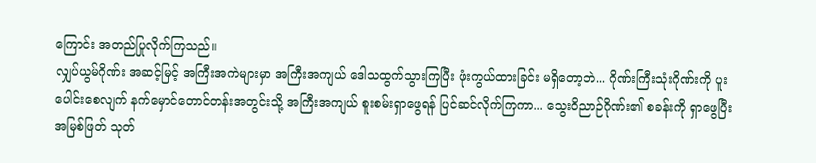ကြောင်း အတည်ပြုလိုက်ကြသည်။
လျှပ်ယွမ်ဂိုဏ်း အဆင့်မြင့် အကြီးအကဲများမှာ အကြီးအကျယ် ဒေါသထွက်သွားကြပြီး ဖုံးကွယ်ထားခြင်း မရှိတော့ဘဲ... ဂိုဏ်းကြီးသုံးဂိုဏ်းကို ပူးပေါင်းစေလျက် နက်မှောင်တောင်တန်းအတွင်းသို့ အကြီးအကျယ် စူးစမ်းရှာဖွေရန် ပြင်ဆင်လိုက်ကြကာ... သွေးဝိညာဉ်ဂိုဏ်း၏ စခန်းကို ရှာဖွေပြီး အမြစ်ဖြတ် သုတ်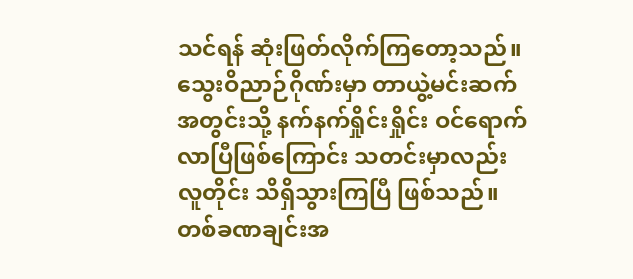သင်ရန် ဆုံးဖြတ်လိုက်ကြတော့သည်။
သွေးဝိညာဉ်ဂိုဏ်းမှာ တာယွဲ့မင်းဆက်အတွင်းသို့ နက်နက်ရှိုင်းရှိုင်း ဝင်ရောက်လာပြီဖြစ်ကြောင်း သတင်းမှာလည်း လူတိုင်း သိရှိသွားကြပြီ ဖြစ်သည်။
တစ်ခဏချင်းအ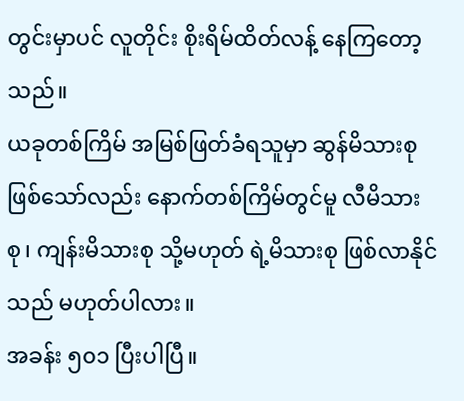တွင်းမှာပင် လူတိုင်း စိုးရိမ်ထိတ်လန့် နေကြတော့သည်။
ယခုတစ်ကြိမ် အမြစ်ဖြတ်ခံရသူမှာ ဆွန်မိသားစု ဖြစ်သော်လည်း နောက်တစ်ကြိမ်တွင်မူ လီမိသားစု၊ ကျန်းမိသားစု သို့မဟုတ် ရဲ့မိသားစု ဖြစ်လာနိုင်သည် မဟုတ်ပါလား။
အခန်း ၅၀၁ ပြီးပါပြီ။